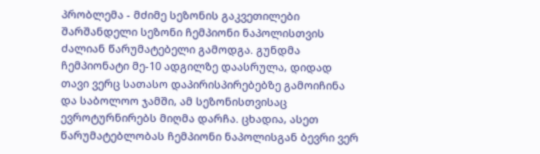პრობლემა - მძიმე სეზონის გაკვეთილები
შარშანდელი სეზონი ჩემპიონი ნაპოლისთვის ძალიან წარუმატებელი გამოდგა. გუნდმა ჩემპიონატი მე-10 ადგილზე დაასრულა, დიდად თავი ვერც სათასო დაპირისპირებებზე გამოიჩინა და საბოლოო ჯამში, ამ სეზონისთვისაც ევროტურნირებს მიღმა დარჩა. ცხადია, ასეთ წარუმატებლობას ჩემპიონი ნაპოლისგან ბევრი ვერ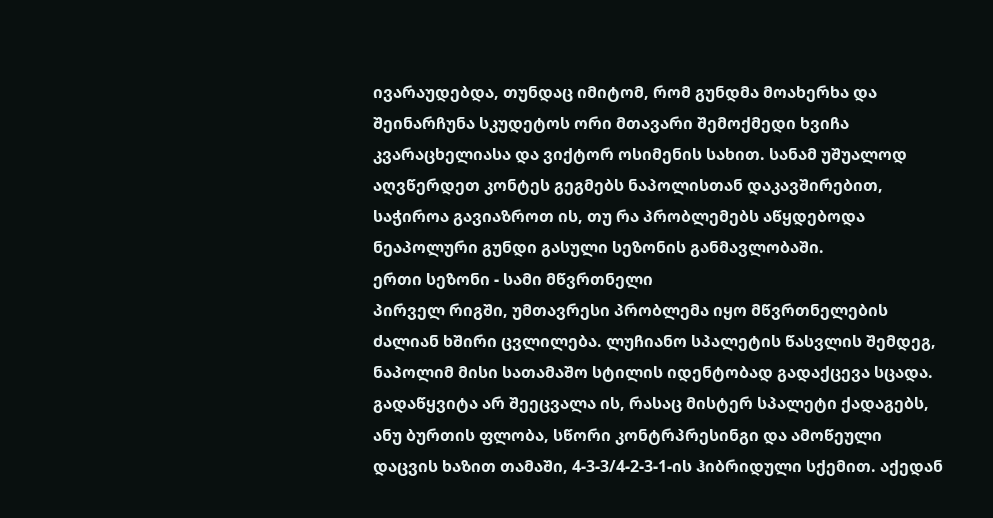ივარაუდებდა, თუნდაც იმიტომ, რომ გუნდმა მოახერხა და შეინარჩუნა სკუდეტოს ორი მთავარი შემოქმედი ხვიჩა კვარაცხელიასა და ვიქტორ ოსიმენის სახით. სანამ უშუალოდ აღვწერდეთ კონტეს გეგმებს ნაპოლისთან დაკავშირებით, საჭიროა გავიაზროთ ის, თუ რა პრობლემებს აწყდებოდა ნეაპოლური გუნდი გასული სეზონის განმავლობაში.
ერთი სეზონი - სამი მწვრთნელი
პირველ რიგში, უმთავრესი პრობლემა იყო მწვრთნელების ძალიან ხშირი ცვლილება. ლუჩიანო სპალეტის წასვლის შემდეგ, ნაპოლიმ მისი სათამაშო სტილის იდენტობად გადაქცევა სცადა. გადაწყვიტა არ შეეცვალა ის, რასაც მისტერ სპალეტი ქადაგებს, ანუ ბურთის ფლობა, სწორი კონტრპრესინგი და ამოწეული დაცვის ხაზით თამაში, 4-3-3/4-2-3-1-ის ჰიბრიდული სქემით. აქედან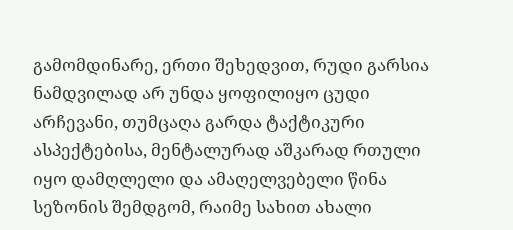გამომდინარე, ერთი შეხედვით, რუდი გარსია ნამდვილად არ უნდა ყოფილიყო ცუდი არჩევანი, თუმცაღა გარდა ტაქტიკური ასპექტებისა, მენტალურად აშკარად რთული იყო დამღლელი და ამაღელვებელი წინა სეზონის შემდგომ, რაიმე სახით ახალი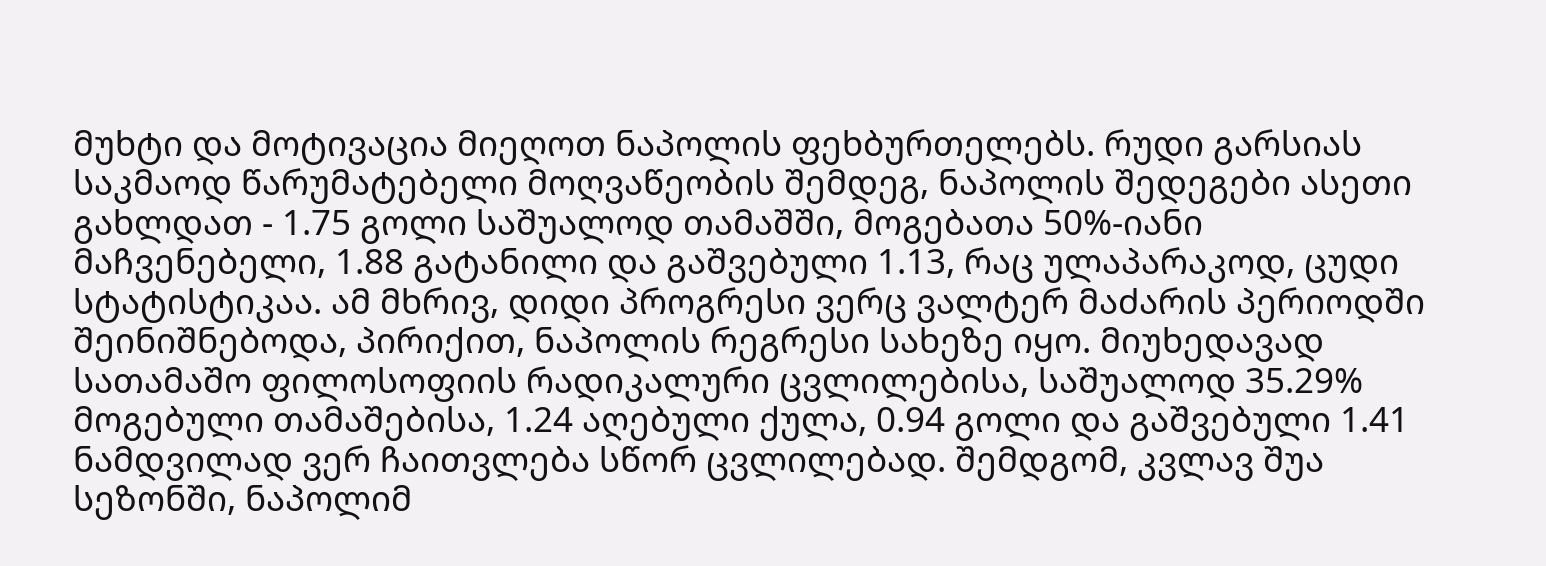მუხტი და მოტივაცია მიეღოთ ნაპოლის ფეხბურთელებს. რუდი გარსიას საკმაოდ წარუმატებელი მოღვაწეობის შემდეგ, ნაპოლის შედეგები ასეთი გახლდათ - 1.75 გოლი საშუალოდ თამაშში, მოგებათა 50%-იანი მაჩვენებელი, 1.88 გატანილი და გაშვებული 1.13, რაც ულაპარაკოდ, ცუდი სტატისტიკაა. ამ მხრივ, დიდი პროგრესი ვერც ვალტერ მაძარის პერიოდში შეინიშნებოდა, პირიქით, ნაპოლის რეგრესი სახეზე იყო. მიუხედავად სათამაშო ფილოსოფიის რადიკალური ცვლილებისა, საშუალოდ 35.29% მოგებული თამაშებისა, 1.24 აღებული ქულა, 0.94 გოლი და გაშვებული 1.41 ნამდვილად ვერ ჩაითვლება სწორ ცვლილებად. შემდგომ, კვლავ შუა სეზონში, ნაპოლიმ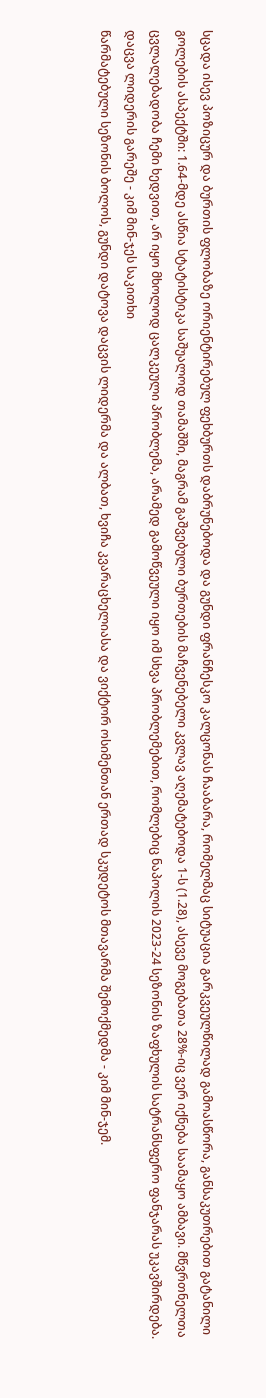სცადა ისევ პოზიცურ და ბურთის ფლობაზე ორიენტირებულ ფეხბურთს დაბრუნებოდა და გუნდი ფრანჩესკო კალცონას ჩააბარა, რომელმაც სიტუაცია გარკვეულწილად გამოასწორა, განსაკუთრებით გატანილი გოლების ასპექტში: 1.64-მდე ასწია სტატისტიკა საშუალოდ თამაშში, მაგრამ გაშვებული ბურთების მაჩვენებელი კვლავ აღემატებოდა 1-ს (1.28), ასევე მოგებათა 28%-იც ვერ იქნება საამაყო ამბავი. მწვრთნელთა ცვლალებადობა ჩემი ხედვით, არ იყო მხოლოდ ცალკეული პრობლემა, არამედ გამოწვეული იყო იმ სხვა პრობლემებით, რომლებიც ნაპოლის 2023-24 სეზონის ზაფხულის სატრანსფერო ფანჯარას უკავშირდება.
დაცვა ლიდერის გარეშე - კიმ მინ-ჯეს საკითხი
წარმატებული სეზონის ბოლოს, გუნდი დატოვა დაცვის ლიდერმა და ალბათ, ხვიჩა კვარაცხელიასა და ვიქტორ ოსიმენთან ერთად სკუდეტოს მთავარმა შემოქმედმა - კიმ მინ-ჯემ.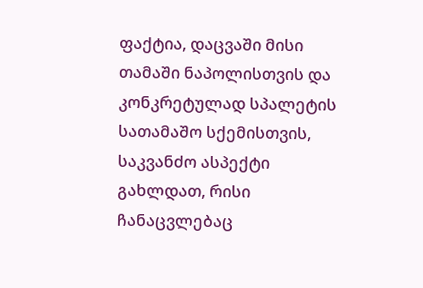ფაქტია, დაცვაში მისი თამაში ნაპოლისთვის და კონკრეტულად სპალეტის სათამაშო სქემისთვის, საკვანძო ასპექტი გახლდათ, რისი ჩანაცვლებაც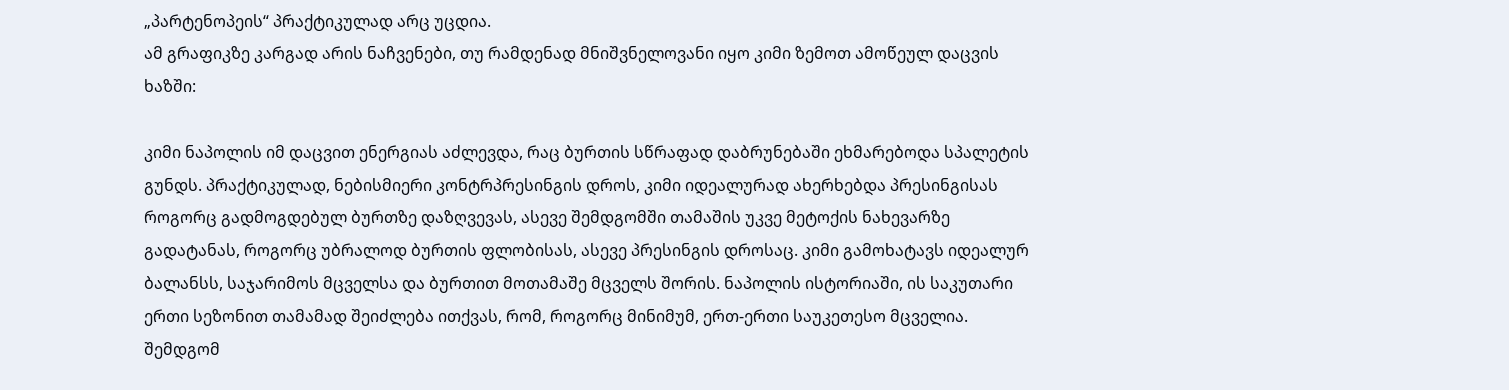„პარტენოპეის“ პრაქტიკულად არც უცდია.
ამ გრაფიკზე კარგად არის ნაჩვენები, თუ რამდენად მნიშვნელოვანი იყო კიმი ზემოთ ამოწეულ დაცვის ხაზში:

კიმი ნაპოლის იმ დაცვით ენერგიას აძლევდა, რაც ბურთის სწრაფად დაბრუნებაში ეხმარებოდა სპალეტის გუნდს. პრაქტიკულად, ნებისმიერი კონტრპრესინგის დროს, კიმი იდეალურად ახერხებდა პრესინგისას როგორც გადმოგდებულ ბურთზე დაზღვევას, ასევე შემდგომში თამაშის უკვე მეტოქის ნახევარზე გადატანას, როგორც უბრალოდ ბურთის ფლობისას, ასევე პრესინგის დროსაც. კიმი გამოხატავს იდეალურ ბალანსს, საჯარიმოს მცველსა და ბურთით მოთამაშე მცველს შორის. ნაპოლის ისტორიაში, ის საკუთარი ერთი სეზონით თამამად შეიძლება ითქვას, რომ, როგორც მინიმუმ, ერთ-ერთი საუკეთესო მცველია. შემდგომ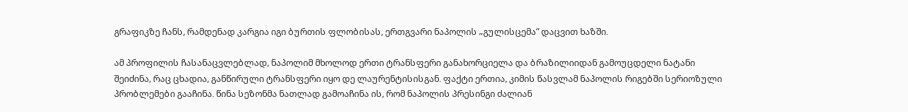გრაფიკზე ჩანს, რამდენად კარგია იგი ბურთის ფლობისას, ერთგვარი ნაპოლის „გულისცემა“ დაცვით ხაზში.

ამ პროფილის ჩასანაცვლებლად, ნაპოლიმ მხოლოდ ერთი ტრანსფერი განახორციელა და ბრაზილიიდან გამოუცდელი ნატანი შეიძინა, რაც ცხადია, განწირული ტრანსფერი იყო დე ლაურენტისისგან. ფაქტი ერთია, კიმის წასვლამ ნაპოლის რიგებში სერიოზული პრობლემები გააჩინა. წინა სეზონმა ნათლად გამოაჩინა ის, რომ ნაპოლის პრესინგი ძალიან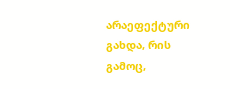არაეფექტური გახდა, რის გამოც,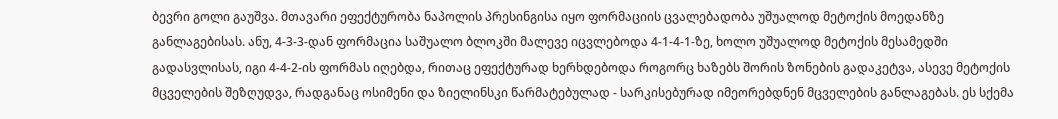ბევრი გოლი გაუშვა. მთავარი ეფექტურობა ნაპოლის პრესინგისა იყო ფორმაციის ცვალებადობა უშუალოდ მეტოქის მოედანზე განლაგებისას. ანუ, 4-3-3-დან ფორმაცია საშუალო ბლოკში მალევე იცვლებოდა 4-1-4-1-ზე, ხოლო უშუალოდ მეტოქის მესამედში გადასვლისას, იგი 4-4-2-ის ფორმას იღებდა, რითაც ეფექტურად ხერხდებოდა როგორც ხაზებს შორის ზონების გადაკეტვა, ასევე მეტოქის მცველების შეზღუდვა, რადგანაც ოსიმენი და ზიელინსკი წარმატებულად - სარკისებურად იმეორებდნენ მცველების განლაგებას. ეს სქემა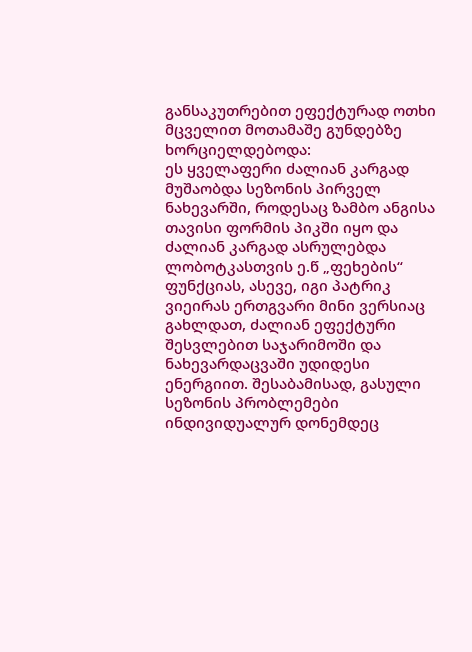განსაკუთრებით ეფექტურად ოთხი მცველით მოთამაშე გუნდებზე ხორციელდებოდა:
ეს ყველაფერი ძალიან კარგად მუშაობდა სეზონის პირველ ნახევარში, როდესაც ზამბო ანგისა თავისი ფორმის პიკში იყო და ძალიან კარგად ასრულებდა ლობოტკასთვის ე.წ „ფეხების“ ფუნქციას, ასევე, იგი პატრიკ ვიეირას ერთგვარი მინი ვერსიაც გახლდათ, ძალიან ეფექტური შესვლებით საჯარიმოში და ნახევარდაცვაში უდიდესი ენერგიით. შესაბამისად, გასული სეზონის პრობლემები ინდივიდუალურ დონემდეც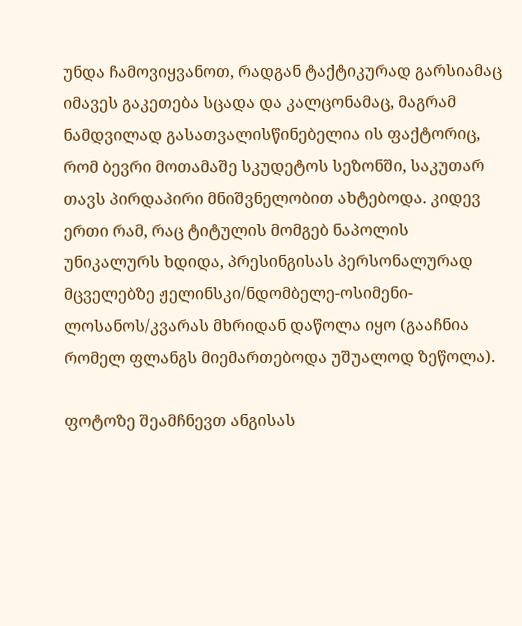უნდა ჩამოვიყვანოთ, რადგან ტაქტიკურად გარსიამაც იმავეს გაკეთება სცადა და კალცონამაც, მაგრამ ნამდვილად გასათვალისწინებელია ის ფაქტორიც, რომ ბევრი მოთამაშე სკუდეტოს სეზონში, საკუთარ თავს პირდაპირი მნიშვნელობით ახტებოდა. კიდევ ერთი რამ, რაც ტიტულის მომგებ ნაპოლის უნიკალურს ხდიდა, პრესინგისას პერსონალურად მცველებზე ჟელინსკი/ნდომბელე-ოსიმენი-ლოსანოს/კვარას მხრიდან დაწოლა იყო (გააჩნია რომელ ფლანგს მიემართებოდა უშუალოდ ზეწოლა).

ფოტოზე შეამჩნევთ ანგისას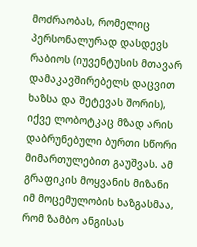მოძრაობას, რომელიც პერსონალურად დასდევს რაბიოს (იუვენტუსის მთავარ დამაკავშირებელს დაცვით ხაზსა და შეტევას შორის), იქვე ლობოტკაც მზად არის დაბრუნებული ბურთი სწორი მიმართულებით გაუშვას. ამ გრაფიკის მოყვანის მიზანი იმ მოცემულობის ხაზგასმაა, რომ ზამბო ანგისას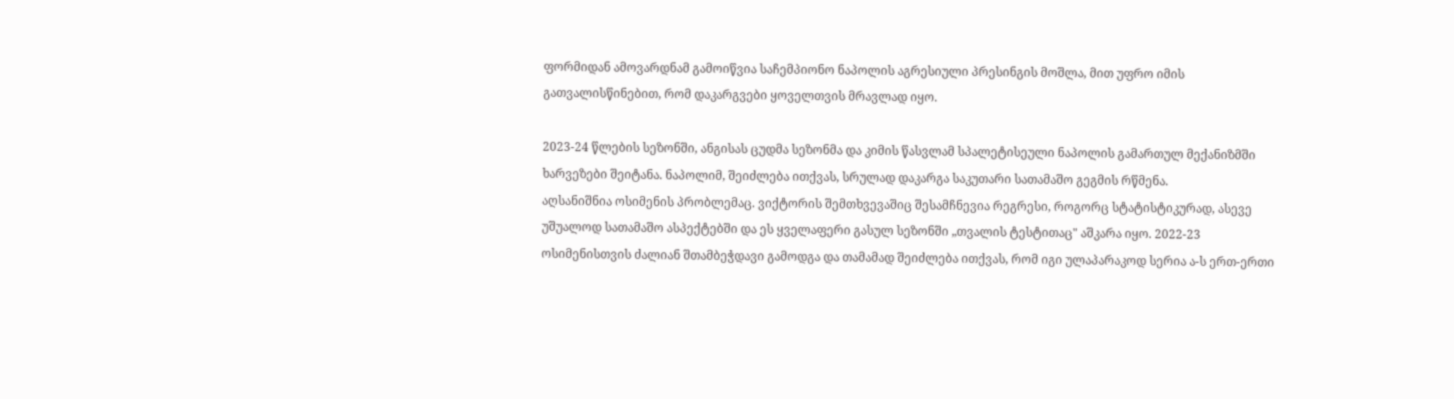ფორმიდან ამოვარდნამ გამოიწვია საჩემპიონო ნაპოლის აგრესიული პრესინგის მოშლა, მით უფრო იმის გათვალისწინებით, რომ დაკარგვები ყოველთვის მრავლად იყო.

2023-24 წლების სეზონში, ანგისას ცუდმა სეზონმა და კიმის წასვლამ სპალეტისეული ნაპოლის გამართულ მექანიზმში ხარვეზები შეიტანა. ნაპოლიმ, შეიძლება ითქვას, სრულად დაკარგა საკუთარი სათამაშო გეგმის რწმენა.
აღსანიშნია ოსიმენის პრობლემაც. ვიქტორის შემთხვევაშიც შესამჩნევია რეგრესი, როგორც სტატისტიკურად, ასევე უშუალოდ სათამაშო ასპექტებში და ეს ყველაფერი გასულ სეზონში „თვალის ტესტითაც" აშკარა იყო. 2022-23 ოსიმენისთვის ძალიან შთამბეჭდავი გამოდგა და თამამად შეიძლება ითქვას, რომ იგი ულაპარაკოდ სერია ა-ს ერთ-ერთი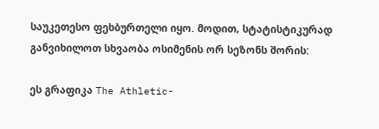საუკეთესო ფეხბურთელი იყო. მოდით, სტატისტიკურად განვიხილოთ სხვაობა ოსიმენის ორ სეზონს შორის:

ეს გრაფიკა The Athletic-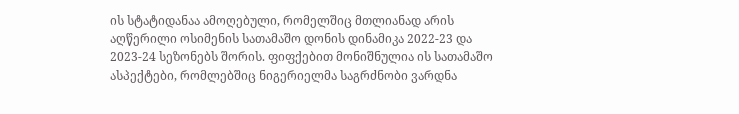ის სტატიდანაა ამოღებული, რომელშიც მთლიანად არის აღწერილი ოსიმენის სათამაშო დონის დინამიკა 2022-23 და 2023-24 სეზონებს შორის. ფიფქებით მონიშნულია ის სათამაშო ასპექტები, რომლებშიც ნიგერიელმა საგრძნობი ვარდნა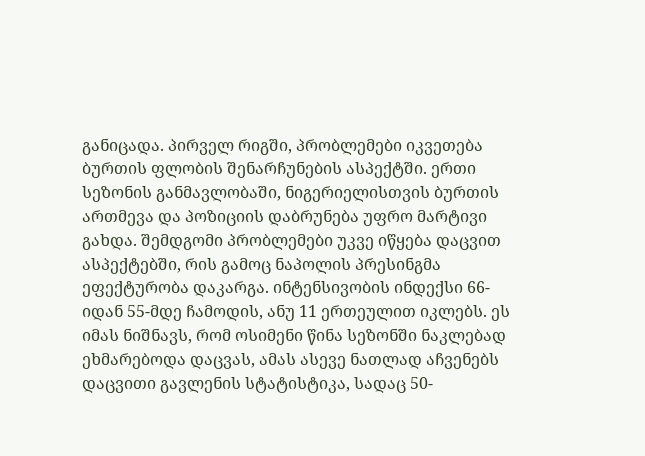განიცადა. პირველ რიგში, პრობლემები იკვეთება ბურთის ფლობის შენარჩუნების ასპექტში. ერთი სეზონის განმავლობაში, ნიგერიელისთვის ბურთის ართმევა და პოზიციის დაბრუნება უფრო მარტივი გახდა. შემდგომი პრობლემები უკვე იწყება დაცვით ასპექტებში, რის გამოც ნაპოლის პრესინგმა ეფექტურობა დაკარგა. ინტენსივობის ინდექსი 66-იდან 55-მდე ჩამოდის, ანუ 11 ერთეულით იკლებს. ეს იმას ნიშნავს, რომ ოსიმენი წინა სეზონში ნაკლებად ეხმარებოდა დაცვას, ამას ასევე ნათლად აჩვენებს დაცვითი გავლენის სტატისტიკა, სადაც 50-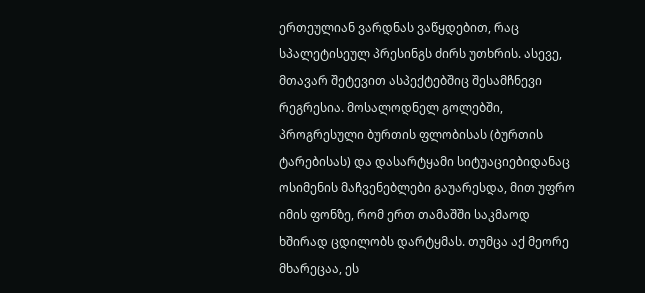ერთეულიან ვარდნას ვაწყდებით, რაც სპალეტისეულ პრესინგს ძირს უთხრის. ასევე, მთავარ შეტევით ასპექტებშიც შესამჩნევი რეგრესია. მოსალოდნელ გოლებში, პროგრესული ბურთის ფლობისას (ბურთის ტარებისას) და დასარტყამი სიტუაციებიდანაც ოსიმენის მაჩვენებლები გაუარესდა, მით უფრო იმის ფონზე, რომ ერთ თამაშში საკმაოდ ხშირად ცდილობს დარტყმას. თუმცა აქ მეორე მხარეცაა, ეს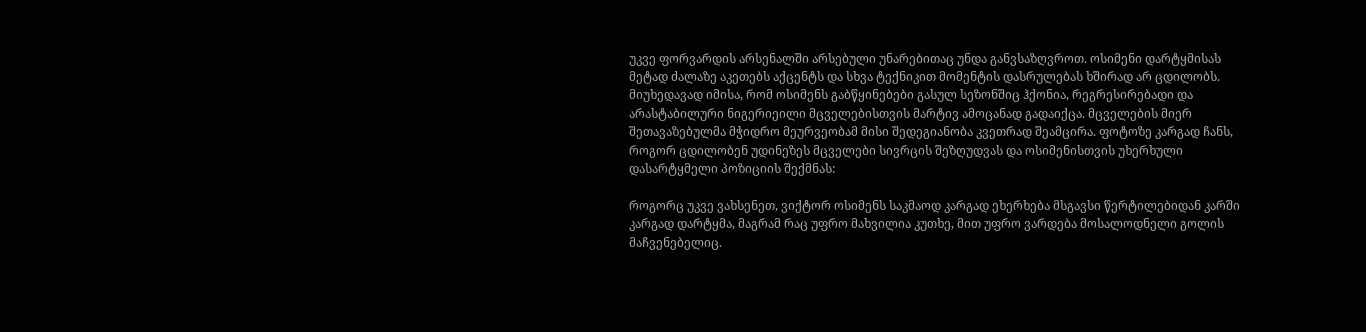უკვე ფორვარდის არსენალში არსებული უნარებითაც უნდა განვსაზღვროთ. ოსიმენი დარტყმისას მეტად ძალაზე აკეთებს აქცენტს და სხვა ტექნიკით მომენტის დასრულებას ხშირად არ ცდილობს. მიუხედავად იმისა, რომ ოსიმენს გაბწყინებები გასულ სეზონშიც ჰქონია, რეგრესირებადი და არასტაბილური ნიგერიეილი მცველებისთვის მარტივ ამოცანად გადაიქცა. მცველების მიერ შეთავაზებულმა მჭიდრო მეურვეობამ მისი შედეგიანობა კვეთრად შეამცირა. ფოტოზე კარგად ჩანს, როგორ ცდილობენ უდინეზეს მცველები სივრცის შეზღუდვას და ოსიმენისთვის უხერხული დასარტყმელი პოზიციის შექმნას:

როგორც უკვე ვახსენეთ, ვიქტორ ოსიმენს საკმაოდ კარგად ეხერხება მსგავსი წერტილებიდან კარში კარგად დარტყმა, მაგრამ რაც უფრო მახვილია კუთხე, მით უფრო ვარდება მოსალოდნელი გოლის მაჩვენებელიც.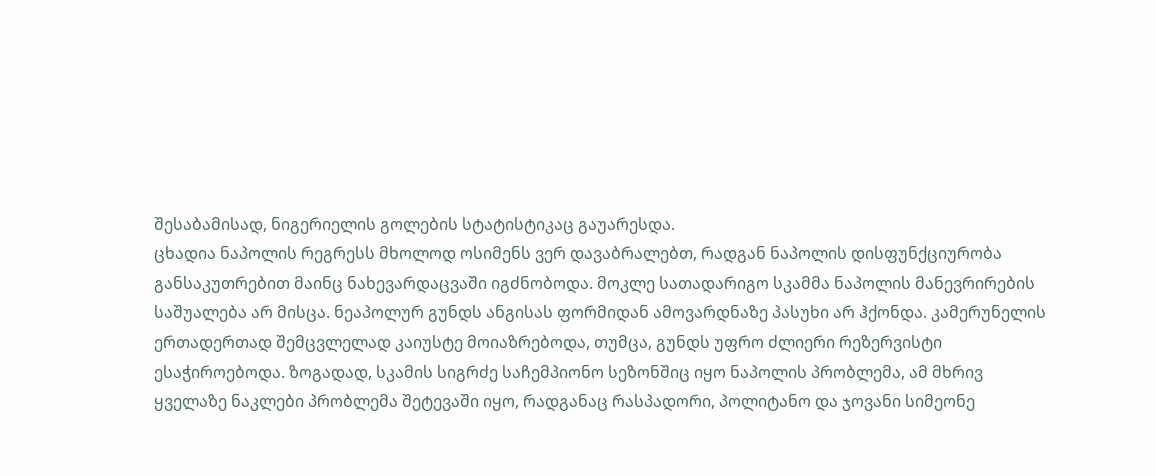შესაბამისად, ნიგერიელის გოლების სტატისტიკაც გაუარესდა.
ცხადია ნაპოლის რეგრესს მხოლოდ ოსიმენს ვერ დავაბრალებთ, რადგან ნაპოლის დისფუნქციურობა განსაკუთრებით მაინც ნახევარდაცვაში იგძნობოდა. მოკლე სათადარიგო სკამმა ნაპოლის მანევრირების საშუალება არ მისცა. ნეაპოლურ გუნდს ანგისას ფორმიდან ამოვარდნაზე პასუხი არ ჰქონდა. კამერუნელის ერთადერთად შემცვლელად კაიუსტე მოიაზრებოდა, თუმცა, გუნდს უფრო ძლიერი რეზერვისტი ესაჭიროებოდა. ზოგადად, სკამის სიგრძე საჩემპიონო სეზონშიც იყო ნაპოლის პრობლემა, ამ მხრივ ყველაზე ნაკლები პრობლემა შეტევაში იყო, რადგანაც რასპადორი, პოლიტანო და ჯოვანი სიმეონე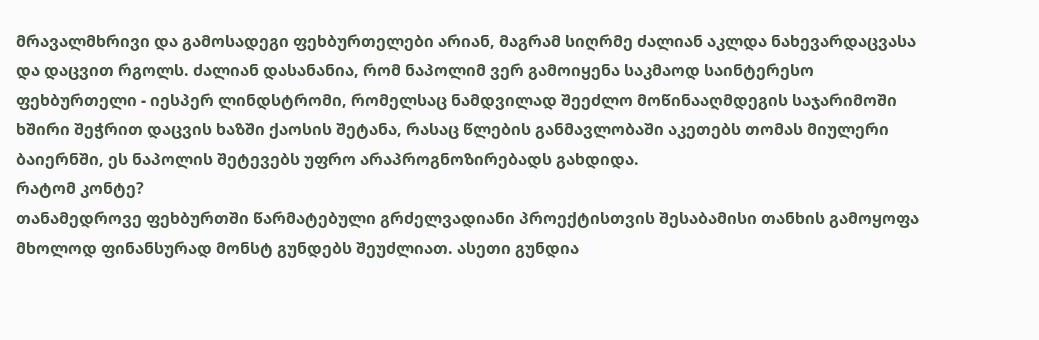მრავალმხრივი და გამოსადეგი ფეხბურთელები არიან, მაგრამ სიღრმე ძალიან აკლდა ნახევარდაცვასა და დაცვით რგოლს. ძალიან დასანანია, რომ ნაპოლიმ ვერ გამოიყენა საკმაოდ საინტერესო ფეხბურთელი - იესპერ ლინდსტრომი, რომელსაც ნამდვილად შეეძლო მოწინააღმდეგის საჯარიმოში ხშირი შეჭრით დაცვის ხაზში ქაოსის შეტანა, რასაც წლების განმავლობაში აკეთებს თომას მიულერი ბაიერნში, ეს ნაპოლის შეტევებს უფრო არაპროგნოზირებადს გახდიდა.
რატომ კონტე?
თანამედროვე ფეხბურთში წარმატებული გრძელვადიანი პროექტისთვის შესაბამისი თანხის გამოყოფა მხოლოდ ფინანსურად მონსტ გუნდებს შეუძლიათ. ასეთი გუნდია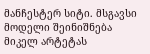მანჩესტერ სიტი. მსგავსი მოდელი შეინიშნება მიკელ არტეტას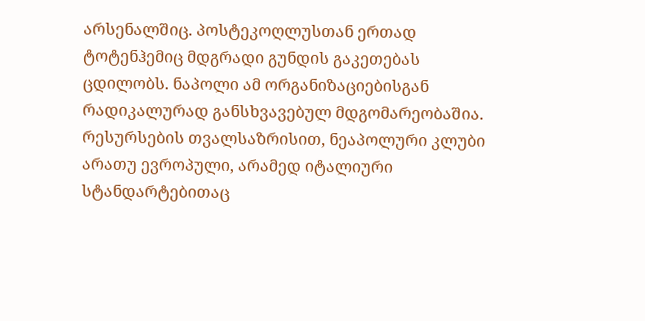არსენალშიც. პოსტეკოღლუსთან ერთად ტოტენჰემიც მდგრადი გუნდის გაკეთებას ცდილობს. ნაპოლი ამ ორგანიზაციებისგან რადიკალურად განსხვავებულ მდგომარეობაშია. რესურსების თვალსაზრისით, ნეაპოლური კლუბი არათუ ევროპული, არამედ იტალიური სტანდარტებითაც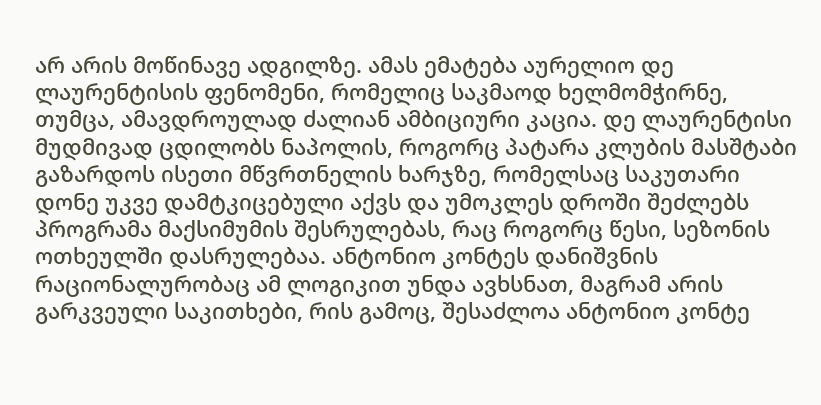არ არის მოწინავე ადგილზე. ამას ემატება აურელიო დე ლაურენტისის ფენომენი, რომელიც საკმაოდ ხელმომჭირნე, თუმცა, ამავდროულად ძალიან ამბიციური კაცია. დე ლაურენტისი მუდმივად ცდილობს ნაპოლის, როგორც პატარა კლუბის მასშტაბი გაზარდოს ისეთი მწვრთნელის ხარჯზე, რომელსაც საკუთარი დონე უკვე დამტკიცებული აქვს და უმოკლეს დროში შეძლებს პროგრამა მაქსიმუმის შესრულებას, რაც როგორც წესი, სეზონის ოთხეულში დასრულებაა. ანტონიო კონტეს დანიშვნის რაციონალურობაც ამ ლოგიკით უნდა ავხსნათ, მაგრამ არის გარკვეული საკითხები, რის გამოც, შესაძლოა ანტონიო კონტე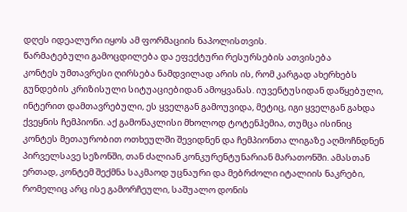დღეს იდეალური იყოს ამ ფორმაციის ნაპოლისთვის.
წარმატებული გამოცდილება და ეფექტური რესურსების ათვისება
კონტეს უმთავრესი ღირსება ნამდვილად არის ის, რომ კარგად ახერხებს გუნდების კრიზისული სიტუაციებიდან ამოყვანას. იუვენტუსიდან დაწყებული, ინტერით დამთავრებული, ეს ყველგან გამოუვიდა, მეტიც, იგი ყველგან გახდა ქვეყნის ჩემპიონი. აქ გამონაკლისი მხოლოდ ტოტენჰემია, თუმცა ისინიც კონტეს მეთაურობით ოთხეულში შევიდნენ და ჩემპიონთა ლიგაზე აღმოჩნდნენ პირველსავე სეზონში, თან ძალიან კონკურენტუნარიან მარათონში. ამასთან ერთად, კონტემ შექმნა საკმაოდ უცნაური და მებრძოლი იტალიის ნაკრები, რომელიც არც ისე გამორჩეული, საშუალო დონის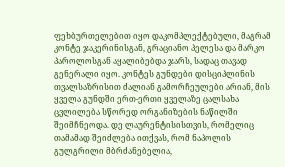ფეხბურთელებით იყო დაკომპლექტებული, მაგრამ კონტე ჯაკერინისგან, გრაციანო პელესა და მარკო პაროლოსგან აყალიბებდა ჯარს, სადაც თავად გენერალი იყო. კონტეს გუნდები დისციპლინის თვალსაზრისით ძალიან გამორჩეულები არიან, მის ყველა გუნდში ერთ-ერთი ყველაზე ცალსახა ცვლილება სწორედ ორგანიზების ნაწილში შეიმჩნეოდა. დე ლაურენტისისთვის, რომელიც თამამად შეიძლება ითქვას, რომ ნაპოლის გულგრილი მბრძანებელია,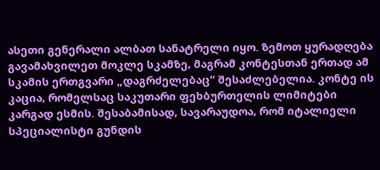ასეთი გენერალი ალბათ სანატრელი იყო. ზემოთ ყურადღება გავამახვილეთ მოკლე სკამზე, მაგრამ კონტესთან ერთად ამ სკამის ერთგვარი „დაგრძელებაც“ შესაძლებელია. კონტე ის კაცია, რომელსაც საკუთარი ფეხბურთელის ლიმიტები კარგად ესმის. შესაბამისად, სავარაუდოა, რომ იტალიელი სპეციალისტი გუნდის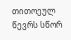თითოეულ წევრს სწორ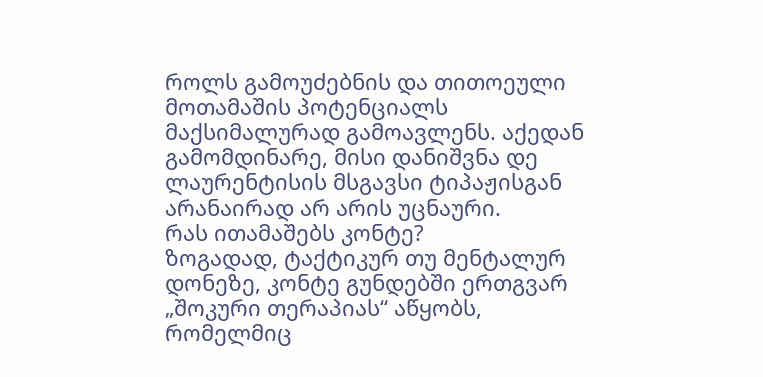როლს გამოუძებნის და თითოეული მოთამაშის პოტენციალს მაქსიმალურად გამოავლენს. აქედან გამომდინარე, მისი დანიშვნა დე ლაურენტისის მსგავსი ტიპაჟისგან არანაირად არ არის უცნაური.
რას ითამაშებს კონტე?
ზოგადად, ტაქტიკურ თუ მენტალურ დონეზე, კონტე გუნდებში ერთგვარ „შოკური თერაპიას“ აწყობს, რომელმიც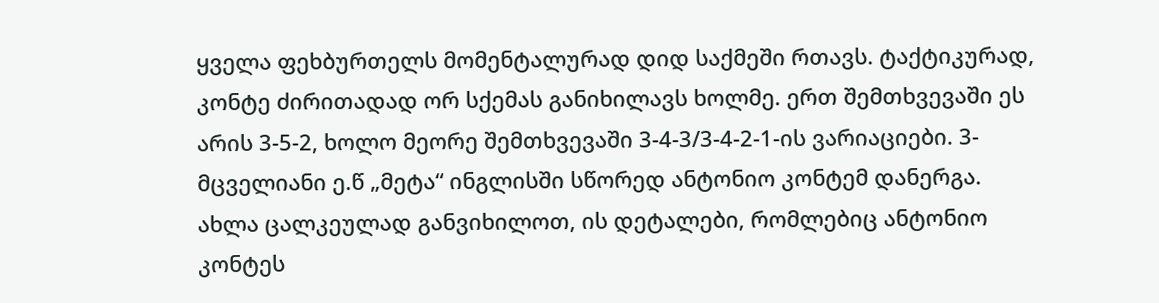ყველა ფეხბურთელს მომენტალურად დიდ საქმეში რთავს. ტაქტიკურად, კონტე ძირითადად ორ სქემას განიხილავს ხოლმე. ერთ შემთხვევაში ეს არის 3-5-2, ხოლო მეორე შემთხვევაში 3-4-3/3-4-2-1-ის ვარიაციები. 3-მცველიანი ე.წ „მეტა“ ინგლისში სწორედ ანტონიო კონტემ დანერგა. ახლა ცალკეულად განვიხილოთ, ის დეტალები, რომლებიც ანტონიო კონტეს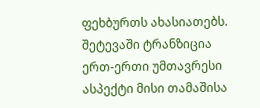ფეხბურთს ახასიათებს.
შეტევაში ტრანზიცია ერთ-ერთი უმთავრესი ასპექტი მისი თამაშისა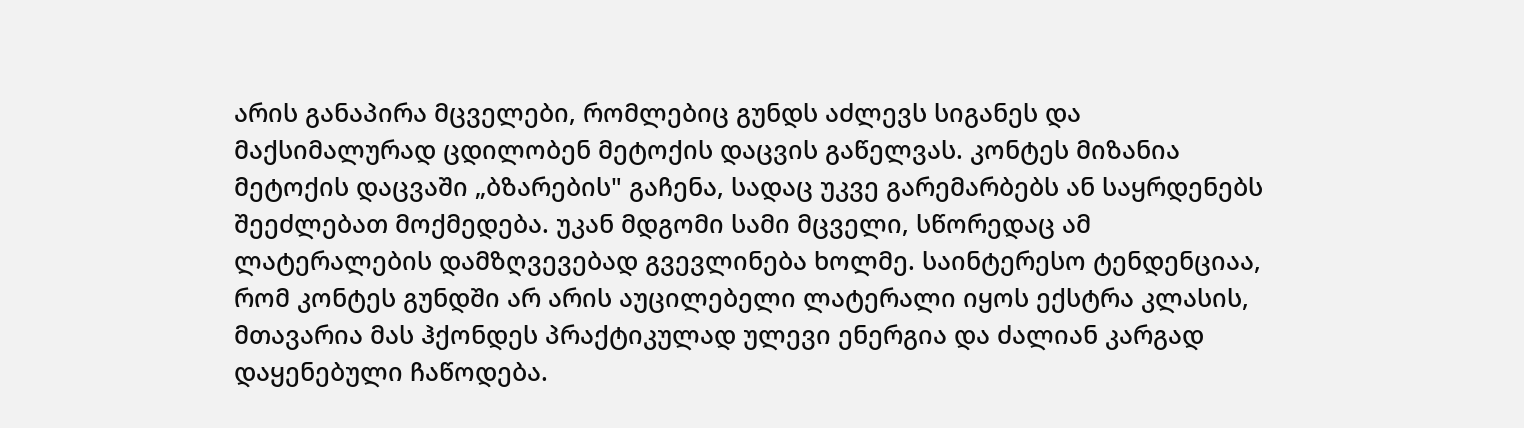არის განაპირა მცველები, რომლებიც გუნდს აძლევს სიგანეს და მაქსიმალურად ცდილობენ მეტოქის დაცვის გაწელვას. კონტეს მიზანია მეტოქის დაცვაში „ბზარების" გაჩენა, სადაც უკვე გარემარბებს ან საყრდენებს შეეძლებათ მოქმედება. უკან მდგომი სამი მცველი, სწორედაც ამ ლატერალების დამზღვევებად გვევლინება ხოლმე. საინტერესო ტენდენციაა, რომ კონტეს გუნდში არ არის აუცილებელი ლატერალი იყოს ექსტრა კლასის, მთავარია მას ჰქონდეს პრაქტიკულად ულევი ენერგია და ძალიან კარგად დაყენებული ჩაწოდება.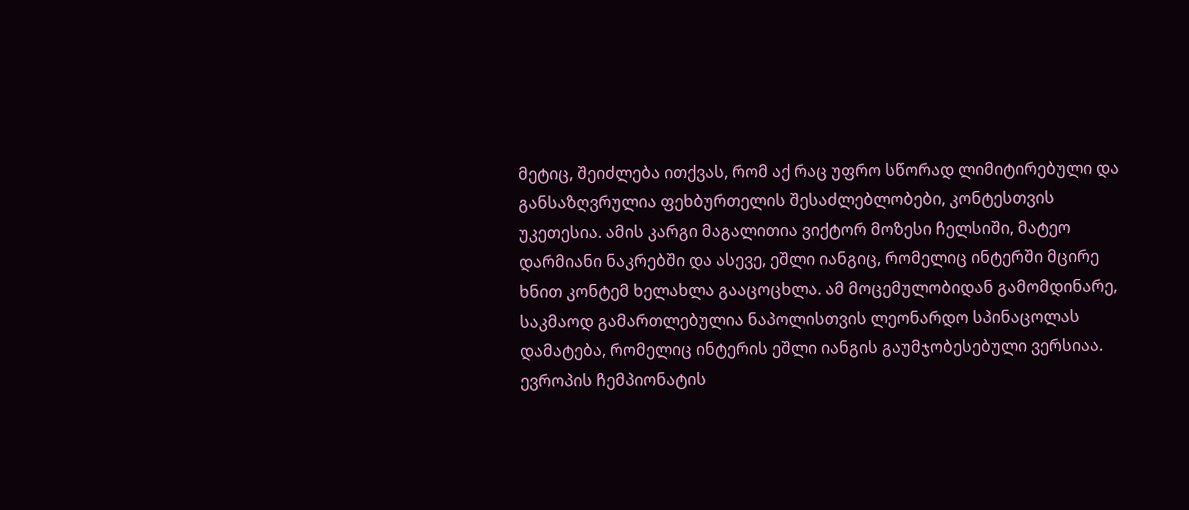მეტიც, შეიძლება ითქვას, რომ აქ რაც უფრო სწორად ლიმიტირებული და განსაზღვრულია ფეხბურთელის შესაძლებლობები, კონტესთვის უკეთესია. ამის კარგი მაგალითია ვიქტორ მოზესი ჩელსიში, მატეო დარმიანი ნაკრებში და ასევე, ეშლი იანგიც, რომელიც ინტერში მცირე ხნით კონტემ ხელახლა გააცოცხლა. ამ მოცემულობიდან გამომდინარე, საკმაოდ გამართლებულია ნაპოლისთვის ლეონარდო სპინაცოლას დამატება, რომელიც ინტერის ეშლი იანგის გაუმჯობესებული ვერსიაა. ევროპის ჩემპიონატის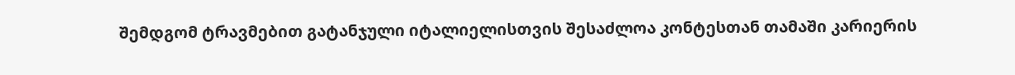შემდგომ ტრავმებით გატანჯული იტალიელისთვის შესაძლოა კონტესთან თამაში კარიერის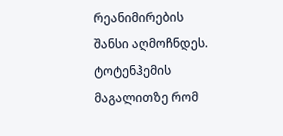რეანიმირების შანსი აღმოჩნდეს. ტოტენჰემის მაგალითზე რომ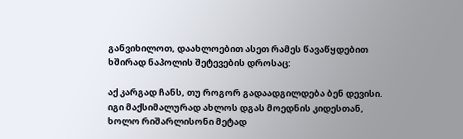განვიხილოთ, დაახლოებით ასეთ რამეს წავაწყდებით ხშირად ნაპოლის შეტევების დროსაც:

აქ კარგად ჩანს, თუ როგორ გადაადგილდება ბენ დევისი. იგი მაქსიმალურად ახლოს დგას მოედნის კიდესთან, ხოლო რიშარლისონი მეტად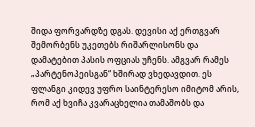შიდა ფორვარდზე დგას. დევისი აქ ერთგვარ შემორბენს უკეთებს რიშარლისონს და დამატებით პასის ოფციას უჩენს. ამგვარ რამეს „პარტენოპეისგან“ ხშირად ვხედავდით. ეს ფლანგი კიდევ უფრო საინტერესო იმიტომ არის, რომ აქ ხვიჩა კვარაცხელია თამაშობს და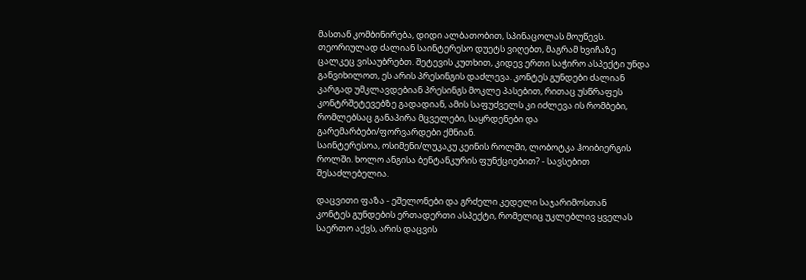მასთან კომბინირება, დიდი ალბათობით, სპინაცოლას მოუწევს. თეორიულად ძალიან საინტერესო დუეტს ვიღებთ, მაგრამ ხვიჩაზე ცალკეც ვისაუბრებთ. შეტევის კუთხით, კიდევ ერთი საჭირო ასპექტი უნდა განვიხილოთ, ეს არის პრესინგის დაძლევა. კონტეს გუნდები ძალიან კარგად უმკლავდებიან პრესინგს მოკლე პასებით, რითაც უსწრაფეს კონტრშეტევებზე გადადიან, ამის საფუძველს კი იძლევა ის რომბები, რომლებსაც განაპირა მცველები, საყრდენები და გარემარბები/ფორვარდები ქმნიან.
საინტერესოა, ოსიმენი/ლუკაკუ კეინის როლში, ლობოტკა ჰოიბიერგის როლში. ხოლო ანგისა ბენტანკურის ფუნქციებით? - სავსებით შესაძლებელია.

დაცვითი ფაზა - ეშელონები და გრძელი კედელი საჯარიმოსთან
კონტეს გუნდების ერთადერთი ასპექტი, რომელიც უკლებლივ ყველას საერთო აქვს, არის დაცვის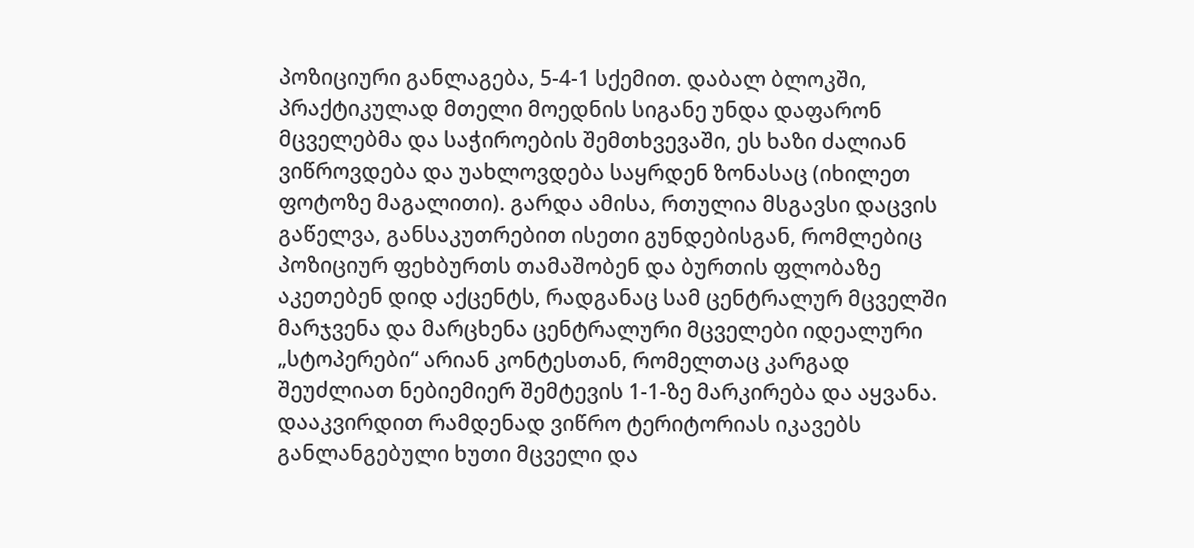პოზიციური განლაგება, 5-4-1 სქემით. დაბალ ბლოკში, პრაქტიკულად მთელი მოედნის სიგანე უნდა დაფარონ მცველებმა და საჭიროების შემთხვევაში, ეს ხაზი ძალიან ვიწროვდება და უახლოვდება საყრდენ ზონასაც (იხილეთ ფოტოზე მაგალითი). გარდა ამისა, რთულია მსგავსი დაცვის გაწელვა, განსაკუთრებით ისეთი გუნდებისგან, რომლებიც პოზიციურ ფეხბურთს თამაშობენ და ბურთის ფლობაზე აკეთებენ დიდ აქცენტს, რადგანაც სამ ცენტრალურ მცველში მარჯვენა და მარცხენა ცენტრალური მცველები იდეალური „სტოპერები“ არიან კონტესთან, რომელთაც კარგად შეუძლიათ ნებიემიერ შემტევის 1-1-ზე მარკირება და აყვანა.
დააკვირდით რამდენად ვიწრო ტერიტორიას იკავებს განლანგებული ხუთი მცველი და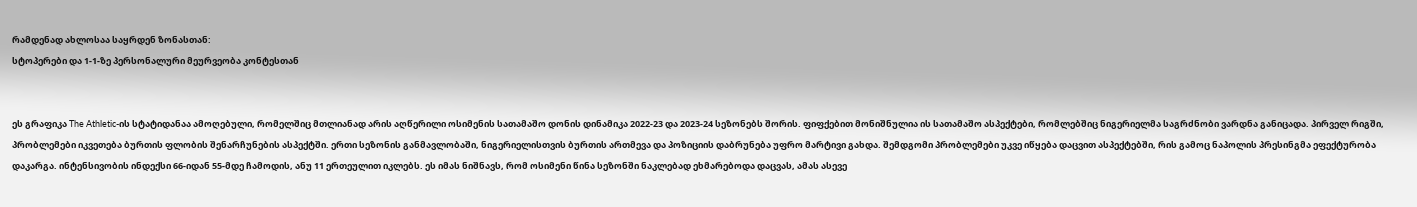რამდენად ახლოსაა საყრდენ ზონასთან:
სტოპერები და 1-1-ზე პერსონალური მეურვეობა კონტესთან


ეს გრაფიკა The Athletic-ის სტატიდანაა ამოღებული, რომელშიც მთლიანად არის აღწერილი ოსიმენის სათამაშო დონის დინამიკა 2022-23 და 2023-24 სეზონებს შორის. ფიფქებით მონიშნულია ის სათამაშო ასპექტები, რომლებშიც ნიგერიელმა საგრძნობი ვარდნა განიცადა. პირველ რიგში, პრობლემები იკვეთება ბურთის ფლობის შენარჩუნების ასპექტში. ერთი სეზონის განმავლობაში, ნიგერიელისთვის ბურთის ართმევა და პოზიციის დაბრუნება უფრო მარტივი გახდა. შემდგომი პრობლემები უკვე იწყება დაცვით ასპექტებში, რის გამოც ნაპოლის პრესინგმა ეფექტურობა დაკარგა. ინტენსივობის ინდექსი 66-იდან 55-მდე ჩამოდის, ანუ 11 ერთეულით იკლებს. ეს იმას ნიშნავს, რომ ოსიმენი წინა სეზონში ნაკლებად ეხმარებოდა დაცვას, ამას ასევე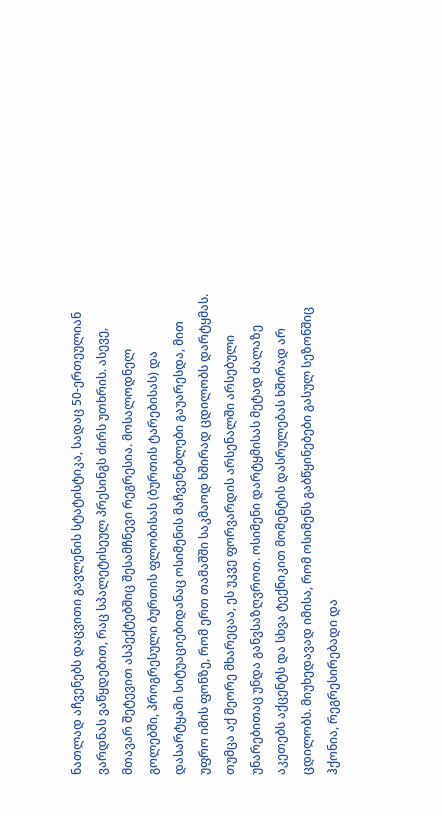ნათლად აჩვენებს დაცვითი გავლენის სტატისტიკა, სადაც 50-ერთეულიან ვარდნას ვაწყდებით, რაც სპალეტისეულ პრესინგს ძირს უთხრის. ასევე, მთავარ შეტევით ასპექტებშიც შესამჩნევი რეგრესია. მოსალოდნელ გოლებში, პროგრესული ბურთის ფლობისას (ბურთის ტარებისას) და დასარტყამი სიტუაციებიდანაც ოსიმენის მაჩვენებლები გაუარესდა, მით უფრო იმის ფონზე, რომ ერთ თამაშში საკმაოდ ხშირად ცდილობს დარტყმას. თუმცა აქ მეორე მხარეცაა, ეს უკვე ფორვარდის არსენალში არსებული უნარებითაც უნდა განვსაზღვროთ. ოსიმენი დარტყმისას მეტად ძალაზე აკეთებს აქცენტს და სხვა ტექნიკით მომენტის დასრულებას ხშირად არ ცდილობს. მიუხედავად იმისა, რომ ოსიმენს გაბწყინებები გასულ სეზონშიც ჰქონია, რეგრესირებადი და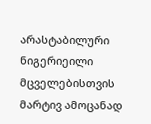არასტაბილური ნიგერიეილი მცველებისთვის მარტივ ამოცანად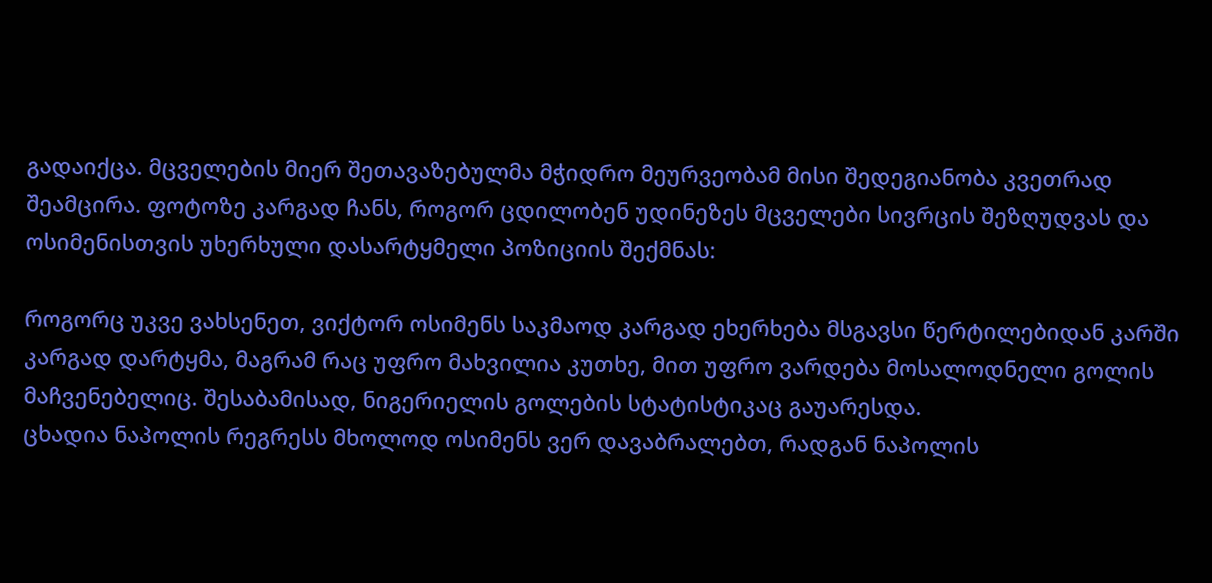გადაიქცა. მცველების მიერ შეთავაზებულმა მჭიდრო მეურვეობამ მისი შედეგიანობა კვეთრად შეამცირა. ფოტოზე კარგად ჩანს, როგორ ცდილობენ უდინეზეს მცველები სივრცის შეზღუდვას და ოსიმენისთვის უხერხული დასარტყმელი პოზიციის შექმნას:

როგორც უკვე ვახსენეთ, ვიქტორ ოსიმენს საკმაოდ კარგად ეხერხება მსგავსი წერტილებიდან კარში კარგად დარტყმა, მაგრამ რაც უფრო მახვილია კუთხე, მით უფრო ვარდება მოსალოდნელი გოლის მაჩვენებელიც. შესაბამისად, ნიგერიელის გოლების სტატისტიკაც გაუარესდა.
ცხადია ნაპოლის რეგრესს მხოლოდ ოსიმენს ვერ დავაბრალებთ, რადგან ნაპოლის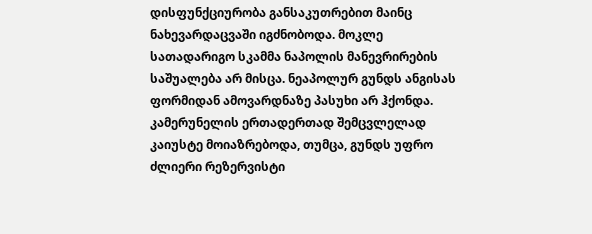დისფუნქციურობა განსაკუთრებით მაინც ნახევარდაცვაში იგძნობოდა. მოკლე სათადარიგო სკამმა ნაპოლის მანევრირების საშუალება არ მისცა. ნეაპოლურ გუნდს ანგისას ფორმიდან ამოვარდნაზე პასუხი არ ჰქონდა. კამერუნელის ერთადერთად შემცვლელად კაიუსტე მოიაზრებოდა, თუმცა, გუნდს უფრო ძლიერი რეზერვისტი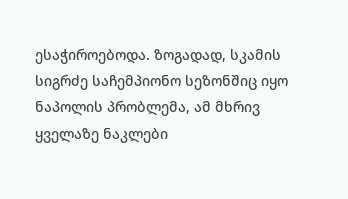ესაჭიროებოდა. ზოგადად, სკამის სიგრძე საჩემპიონო სეზონშიც იყო ნაპოლის პრობლემა, ამ მხრივ ყველაზე ნაკლები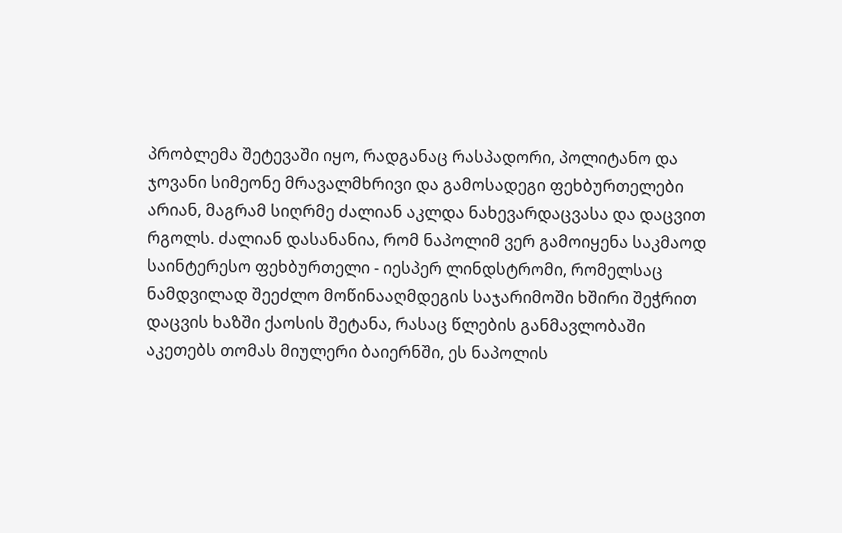პრობლემა შეტევაში იყო, რადგანაც რასპადორი, პოლიტანო და ჯოვანი სიმეონე მრავალმხრივი და გამოსადეგი ფეხბურთელები არიან, მაგრამ სიღრმე ძალიან აკლდა ნახევარდაცვასა და დაცვით რგოლს. ძალიან დასანანია, რომ ნაპოლიმ ვერ გამოიყენა საკმაოდ საინტერესო ფეხბურთელი - იესპერ ლინდსტრომი, რომელსაც ნამდვილად შეეძლო მოწინააღმდეგის საჯარიმოში ხშირი შეჭრით დაცვის ხაზში ქაოსის შეტანა, რასაც წლების განმავლობაში აკეთებს თომას მიულერი ბაიერნში, ეს ნაპოლის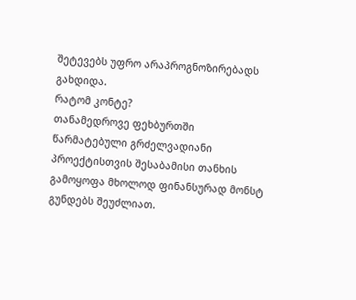შეტევებს უფრო არაპროგნოზირებადს გახდიდა.
რატომ კონტე?
თანამედროვე ფეხბურთში წარმატებული გრძელვადიანი პროექტისთვის შესაბამისი თანხის გამოყოფა მხოლოდ ფინანსურად მონსტ გუნდებს შეუძლიათ.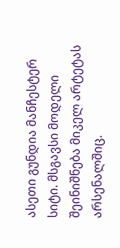ასეთი გუნდია მანჩესტერ სიტი. მსგავსი მოდელი შეინიშნება მიკელ არტეტას არსენალშიც.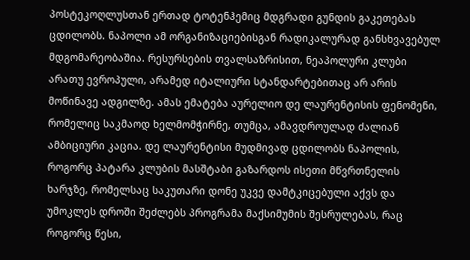პოსტეკოღლუსთან ერთად ტოტენჰემიც მდგრადი გუნდის გაკეთებას ცდილობს. ნაპოლი ამ ორგანიზაციებისგან რადიკალურად განსხვავებულ მდგომარეობაშია. რესურსების თვალსაზრისით, ნეაპოლური კლუბი არათუ ევროპული, არამედ იტალიური სტანდარტებითაც არ არის მოწინავე ადგილზე. ამას ემატება აურელიო დე ლაურენტისის ფენომენი, რომელიც საკმაოდ ხელმომჭირნე, თუმცა, ამავდროულად ძალიან ამბიციური კაცია. დე ლაურენტისი მუდმივად ცდილობს ნაპოლის, როგორც პატარა კლუბის მასშტაბი გაზარდოს ისეთი მწვრთნელის ხარჯზე, რომელსაც საკუთარი დონე უკვე დამტკიცებული აქვს და უმოკლეს დროში შეძლებს პროგრამა მაქსიმუმის შესრულებას, რაც როგორც წესი,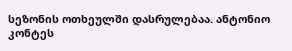სეზონის ოთხეულში დასრულებაა. ანტონიო კონტეს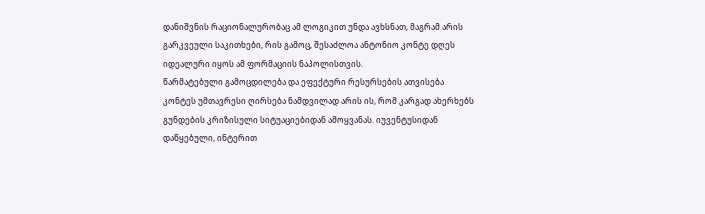დანიშვნის რაციონალურობაც ამ ლოგიკით უნდა ავხსნათ, მაგრამ არის გარკვეული საკითხები, რის გამოც, შესაძლოა ანტონიო კონტე დღეს იდეალური იყოს ამ ფორმაციის ნაპოლისთვის.
წარმატებული გამოცდილება და ეფექტური რესურსების ათვისება
კონტეს უმთავრესი ღირსება ნამდვილად არის ის, რომ კარგად ახერხებს გუნდების კრიზისული სიტუაციებიდან ამოყვანას. იუვენტუსიდან დაწყებული, ინტერით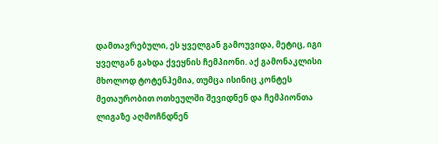დამთავრებული, ეს ყველგან გამოუვიდა, მეტიც, იგი ყველგან გახდა ქვეყნის ჩემპიონი. აქ გამონაკლისი მხოლოდ ტოტენჰემია, თუმცა ისინიც კონტეს მეთაურობით ოთხეულში შევიდნენ და ჩემპიონთა ლიგაზე აღმოჩნდნენ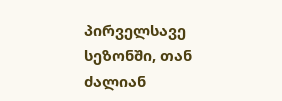პირველსავე სეზონში, თან ძალიან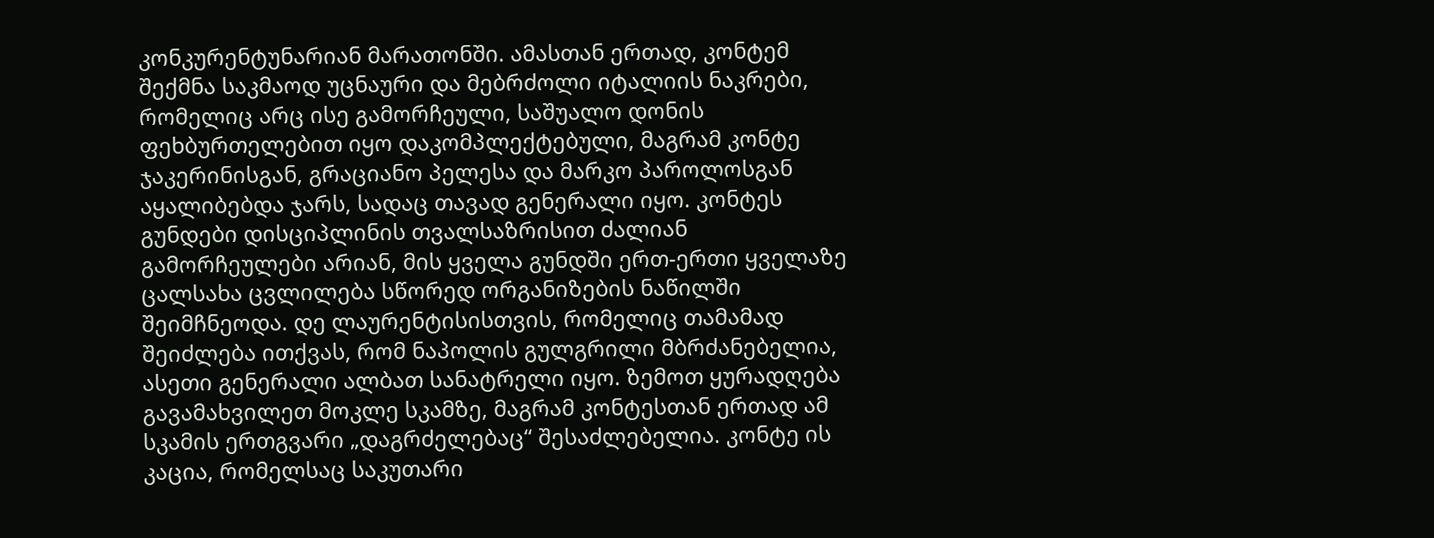კონკურენტუნარიან მარათონში. ამასთან ერთად, კონტემ შექმნა საკმაოდ უცნაური და მებრძოლი იტალიის ნაკრები, რომელიც არც ისე გამორჩეული, საშუალო დონის ფეხბურთელებით იყო დაკომპლექტებული, მაგრამ კონტე ჯაკერინისგან, გრაციანო პელესა და მარკო პაროლოსგან აყალიბებდა ჯარს, სადაც თავად გენერალი იყო. კონტეს გუნდები დისციპლინის თვალსაზრისით ძალიან გამორჩეულები არიან, მის ყველა გუნდში ერთ-ერთი ყველაზე ცალსახა ცვლილება სწორედ ორგანიზების ნაწილში შეიმჩნეოდა. დე ლაურენტისისთვის, რომელიც თამამად შეიძლება ითქვას, რომ ნაპოლის გულგრილი მბრძანებელია, ასეთი გენერალი ალბათ სანატრელი იყო. ზემოთ ყურადღება გავამახვილეთ მოკლე სკამზე, მაგრამ კონტესთან ერთად ამ სკამის ერთგვარი „დაგრძელებაც“ შესაძლებელია. კონტე ის კაცია, რომელსაც საკუთარი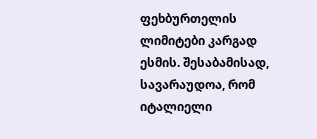ფეხბურთელის ლიმიტები კარგად ესმის. შესაბამისად, სავარაუდოა, რომ იტალიელი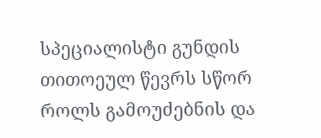სპეციალისტი გუნდის თითოეულ წევრს სწორ როლს გამოუძებნის და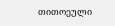თითოეული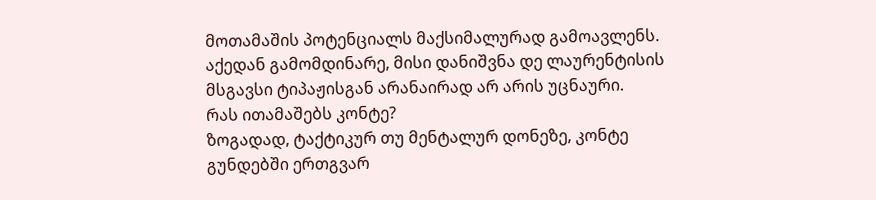მოთამაშის პოტენციალს მაქსიმალურად გამოავლენს. აქედან გამომდინარე, მისი დანიშვნა დე ლაურენტისის მსგავსი ტიპაჟისგან არანაირად არ არის უცნაური.
რას ითამაშებს კონტე?
ზოგადად, ტაქტიკურ თუ მენტალურ დონეზე, კონტე გუნდებში ერთგვარ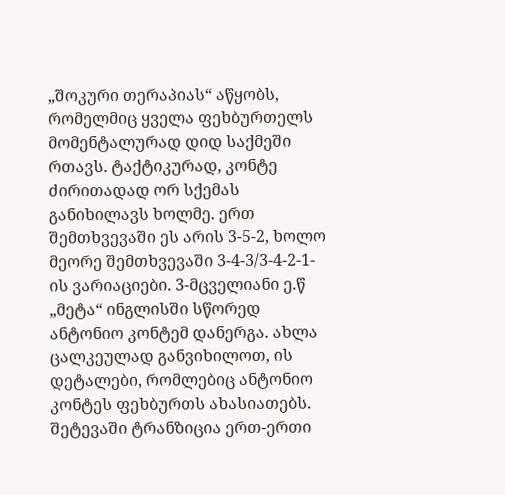„შოკური თერაპიას“ აწყობს, რომელმიც ყველა ფეხბურთელს მომენტალურად დიდ საქმეში რთავს. ტაქტიკურად, კონტე ძირითადად ორ სქემას განიხილავს ხოლმე. ერთ შემთხვევაში ეს არის 3-5-2, ხოლო მეორე შემთხვევაში 3-4-3/3-4-2-1-ის ვარიაციები. 3-მცველიანი ე.წ „მეტა“ ინგლისში სწორედ ანტონიო კონტემ დანერგა. ახლა ცალკეულად განვიხილოთ, ის დეტალები, რომლებიც ანტონიო კონტეს ფეხბურთს ახასიათებს.
შეტევაში ტრანზიცია ერთ-ერთი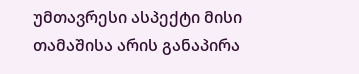უმთავრესი ასპექტი მისი თამაშისა არის განაპირა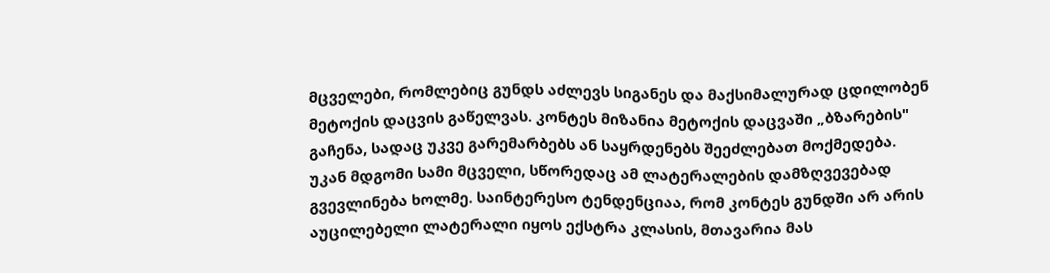მცველები, რომლებიც გუნდს აძლევს სიგანეს და მაქსიმალურად ცდილობენ მეტოქის დაცვის გაწელვას. კონტეს მიზანია მეტოქის დაცვაში „ბზარების" გაჩენა, სადაც უკვე გარემარბებს ან საყრდენებს შეეძლებათ მოქმედება. უკან მდგომი სამი მცველი, სწორედაც ამ ლატერალების დამზღვევებად გვევლინება ხოლმე. საინტერესო ტენდენციაა, რომ კონტეს გუნდში არ არის აუცილებელი ლატერალი იყოს ექსტრა კლასის, მთავარია მას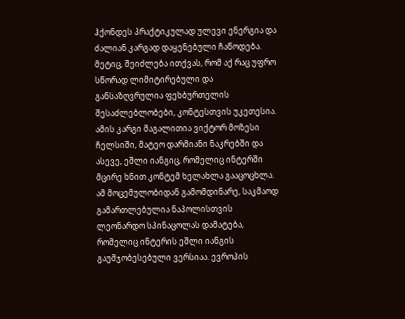ჰქონდეს პრაქტიკულად ულევი ენერგია და ძალიან კარგად დაყენებული ჩაწოდება. მეტიც, შეიძლება ითქვას, რომ აქ რაც უფრო სწორად ლიმიტირებული და განსაზღვრულია ფეხბურთელის შესაძლებლობები, კონტესთვის უკეთესია. ამის კარგი მაგალითია ვიქტორ მოზესი ჩელსიში, მატეო დარმიანი ნაკრებში და ასევე, ეშლი იანგიც, რომელიც ინტერში მცირე ხნით კონტემ ხელახლა გააცოცხლა. ამ მოცემულობიდან გამომდინარე, საკმაოდ გამართლებულია ნაპოლისთვის ლეონარდო სპინაცოლას დამატება, რომელიც ინტერის ეშლი იანგის გაუმჯობესებული ვერსიაა. ევროპის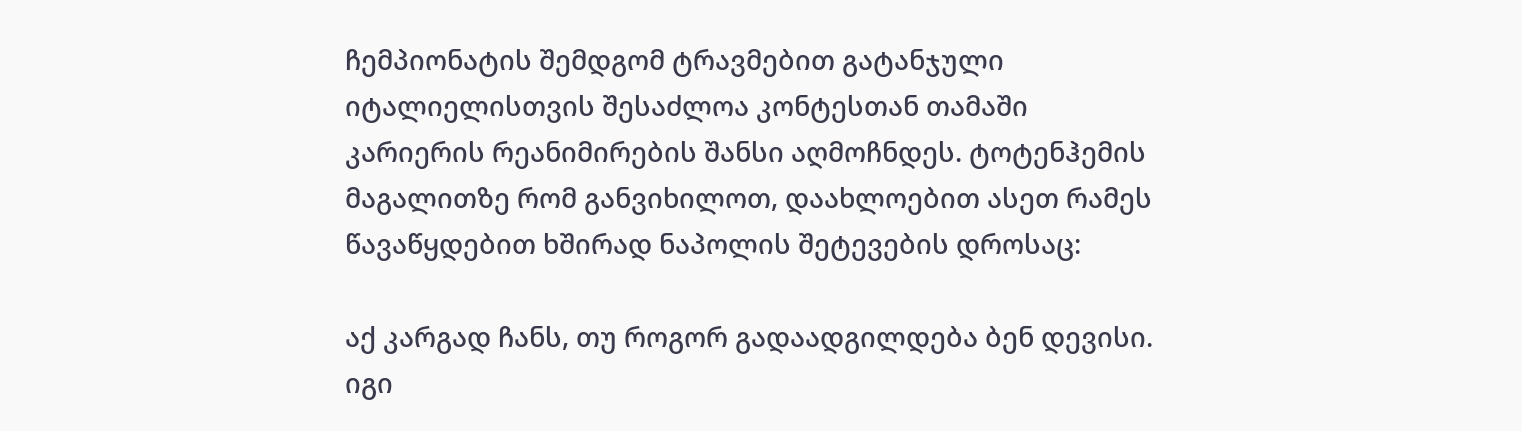ჩემპიონატის შემდგომ ტრავმებით გატანჯული იტალიელისთვის შესაძლოა კონტესთან თამაში კარიერის რეანიმირების შანსი აღმოჩნდეს. ტოტენჰემის მაგალითზე რომ განვიხილოთ, დაახლოებით ასეთ რამეს წავაწყდებით ხშირად ნაპოლის შეტევების დროსაც:

აქ კარგად ჩანს, თუ როგორ გადაადგილდება ბენ დევისი. იგი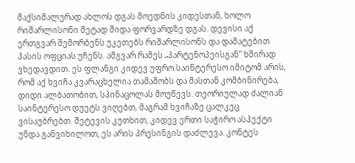მაქსიმალურად ახლოს დგას მოედნის კიდესთან, ხოლო რიშარლისონი მეტად შიდა ფორვარდზე დგას. დევისი აქ ერთგვარ შემორბენს უკეთებს რიშარლისონს და დამატებით პასის ოფციას უჩენს. ამგვარ რამეს „პარტენოპეისგან“ ხშირად ვხედავდით. ეს ფლანგი კიდევ უფრო საინტერესო იმიტომ არის, რომ აქ ხვიჩა კვარაცხელია თამაშობს და მასთან კომბინირება, დიდი ალბათობით, სპინაცოლას მოუწევს. თეორიულად ძალიან საინტერესო დუეტს ვიღებთ, მაგრამ ხვიჩაზე ცალკეც ვისაუბრებთ. შეტევის კუთხით, კიდევ ერთი საჭირო ასპექტი უნდა განვიხილოთ, ეს არის პრესინგის დაძლევა. კონტეს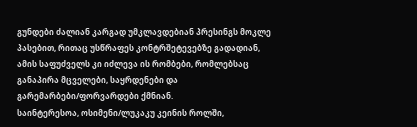გუნდები ძალიან კარგად უმკლავდებიან პრესინგს მოკლე პასებით, რითაც უსწრაფეს კონტრშეტევებზე გადადიან, ამის საფუძველს კი იძლევა ის რომბები, რომლებსაც განაპირა მცველები, საყრდენები და გარემარბები/ფორვარდები ქმნიან.
საინტერესოა, ოსიმენი/ლუკაკუ კეინის როლში,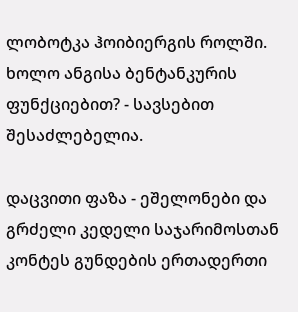ლობოტკა ჰოიბიერგის როლში. ხოლო ანგისა ბენტანკურის ფუნქციებით? - სავსებით შესაძლებელია.

დაცვითი ფაზა - ეშელონები და გრძელი კედელი საჯარიმოსთან
კონტეს გუნდების ერთადერთი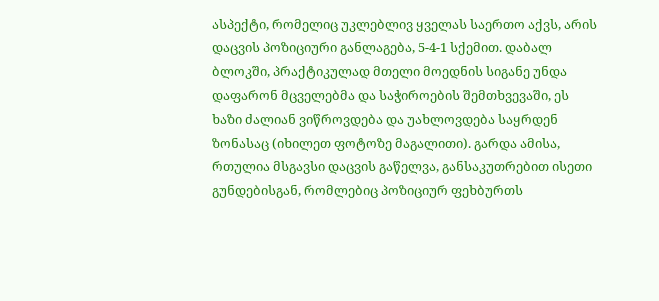ასპექტი, რომელიც უკლებლივ ყველას საერთო აქვს, არის დაცვის პოზიციური განლაგება, 5-4-1 სქემით. დაბალ ბლოკში, პრაქტიკულად მთელი მოედნის სიგანე უნდა დაფარონ მცველებმა და საჭიროების შემთხვევაში, ეს ხაზი ძალიან ვიწროვდება და უახლოვდება საყრდენ ზონასაც (იხილეთ ფოტოზე მაგალითი). გარდა ამისა, რთულია მსგავსი დაცვის გაწელვა, განსაკუთრებით ისეთი გუნდებისგან, რომლებიც პოზიციურ ფეხბურთს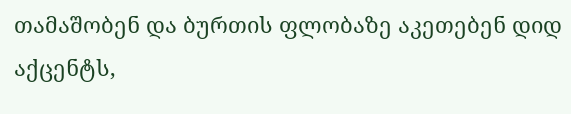თამაშობენ და ბურთის ფლობაზე აკეთებენ დიდ აქცენტს,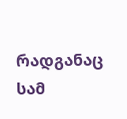რადგანაც სამ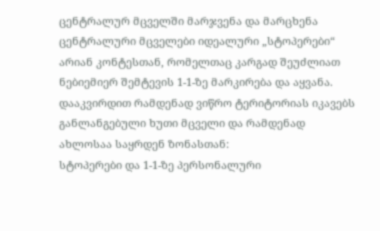ცენტრალურ მცველში მარჯვენა და მარცხენა ცენტრალური მცველები იდეალური „სტოპერები“ არიან კონტესთან, რომელთაც კარგად შეუძლიათ ნებიემიერ შემტევის 1-1-ზე მარკირება და აყვანა.
დააკვირდით რამდენად ვიწრო ტერიტორიას იკავებს განლანგებული ხუთი მცველი და რამდენად ახლოსაა საყრდენ ზონასთან:
სტოპერები და 1-1-ზე პერსონალური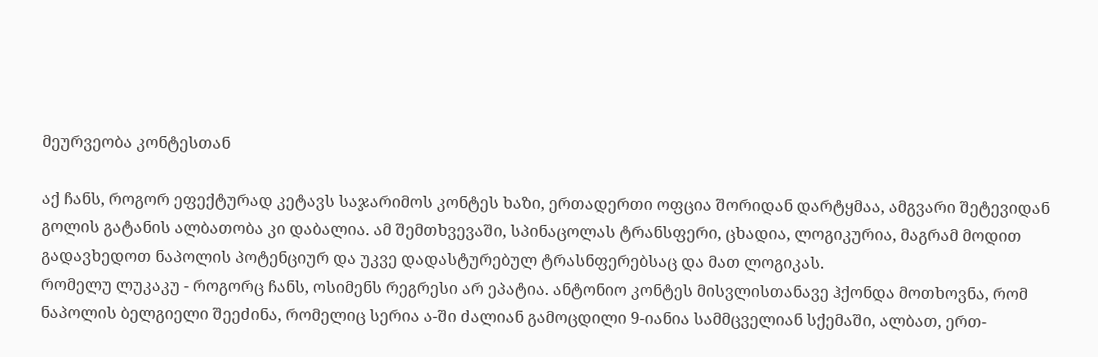მეურვეობა კონტესთან

აქ ჩანს, როგორ ეფექტურად კეტავს საჯარიმოს კონტეს ხაზი, ერთადერთი ოფცია შორიდან დარტყმაა, ამგვარი შეტევიდან გოლის გატანის ალბათობა კი დაბალია. ამ შემთხვევაში, სპინაცოლას ტრანსფერი, ცხადია, ლოგიკურია, მაგრამ მოდით გადავხედოთ ნაპოლის პოტენციურ და უკვე დადასტურებულ ტრასნფერებსაც და მათ ლოგიკას.
რომელუ ლუკაკუ - როგორც ჩანს, ოსიმენს რეგრესი არ ეპატია. ანტონიო კონტეს მისვლისთანავე ჰქონდა მოთხოვნა, რომ ნაპოლის ბელგიელი შეეძინა, რომელიც სერია ა-ში ძალიან გამოცდილი 9-იანია სამმცველიან სქემაში, ალბათ, ერთ-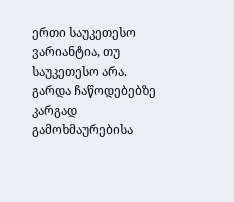ერთი საუკეთესო ვარიანტია, თუ საუკეთესო არა. გარდა ჩაწოდებებზე კარგად გამოხმაურებისა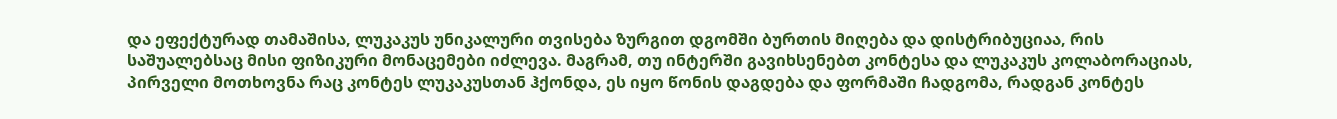და ეფექტურად თამაშისა, ლუკაკუს უნიკალური თვისება ზურგით დგომში ბურთის მიღება და დისტრიბუციაა, რის საშუალებსაც მისი ფიზიკური მონაცემები იძლევა. მაგრამ, თუ ინტერში გავიხსენებთ კონტესა და ლუკაკუს კოლაბორაციას, პირველი მოთხოვნა რაც კონტეს ლუკაკუსთან ჰქონდა, ეს იყო წონის დაგდება და ფორმაში ჩადგომა, რადგან კონტეს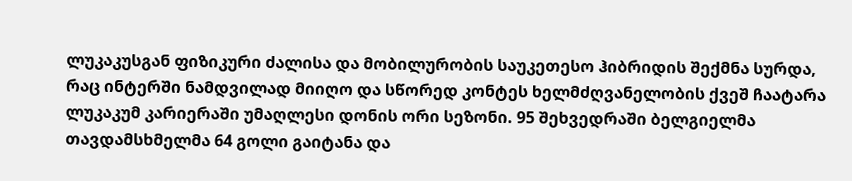ლუკაკუსგან ფიზიკური ძალისა და მობილურობის საუკეთესო ჰიბრიდის შექმნა სურდა, რაც ინტერში ნამდვილად მიიღო და სწორედ კონტეს ხელმძღვანელობის ქვეშ ჩაატარა ლუკაკუმ კარიერაში უმაღლესი დონის ორი სეზონი. 95 შეხვედრაში ბელგიელმა თავდამსხმელმა 64 გოლი გაიტანა და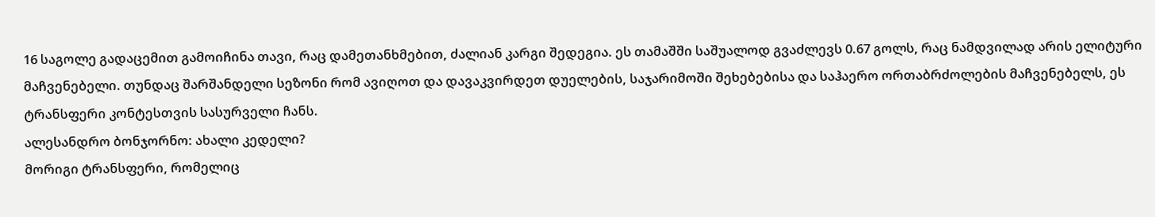16 საგოლე გადაცემით გამოიჩინა თავი, რაც დამეთანხმებით, ძალიან კარგი შედეგია. ეს თამაშში საშუალოდ გვაძლევს 0.67 გოლს, რაც ნამდვილად არის ელიტური მაჩვენებელი. თუნდაც შარშანდელი სეზონი რომ ავიღოთ და დავაკვირდეთ დუელების, საჯარიმოში შეხებებისა და საჰაერო ორთაბრძოლების მაჩვენებელს, ეს ტრანსფერი კონტესთვის სასურველი ჩანს.
ალესანდრო ბონჯორნო: ახალი კედელი?
მორიგი ტრანსფერი, რომელიც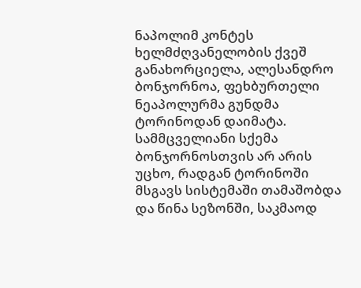ნაპოლიმ კონტეს ხელმძღვანელობის ქვეშ განახორციელა, ალესანდრო ბონჯორნოა, ფეხბურთელი ნეაპოლურმა გუნდმა ტორინოდან დაიმატა. სამმცველიანი სქემა ბონჯორნოსთვის არ არის უცხო, რადგან ტორინოში მსგავს სისტემაში თამაშობდა და წინა სეზონში, საკმაოდ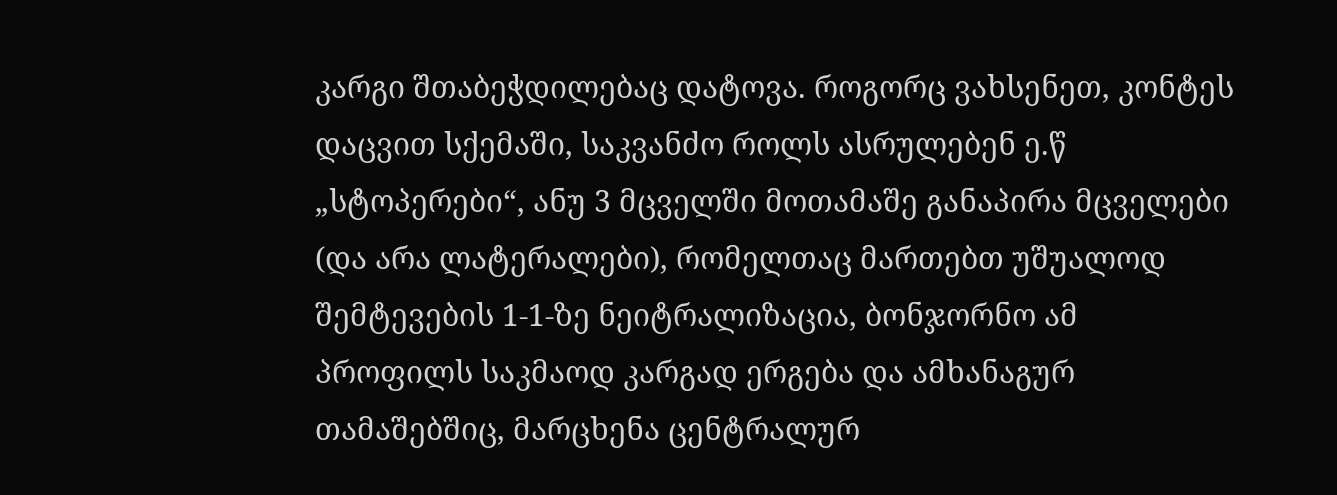კარგი შთაბეჭდილებაც დატოვა. როგორც ვახსენეთ, კონტეს დაცვით სქემაში, საკვანძო როლს ასრულებენ ე.წ „სტოპერები“, ანუ 3 მცველში მოთამაშე განაპირა მცველები (და არა ლატერალები), რომელთაც მართებთ უშუალოდ შემტევების 1-1-ზე ნეიტრალიზაცია, ბონჯორნო ამ პროფილს საკმაოდ კარგად ერგება და ამხანაგურ თამაშებშიც, მარცხენა ცენტრალურ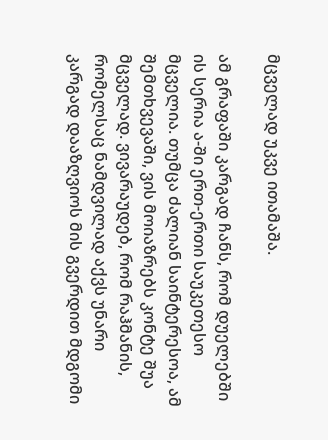მცველად უკვე ითამაშა.

ამ გრაფაში კარგად ჩანს, რომ დუელებში ის სერია ა-ში ერთ-ერთი საუკეთესო მცველია. თუმცა ძალიან საინტერესოა, ამ შემთხვევაში, ვის მოიაზრებს კონტე შუა მცველად. ვივარაუდებ, რომ რაჰმანის, რომელსაც ნამდვილად აქვს უნარი კარგად დააზღვიოს მის გვერდით მდგომი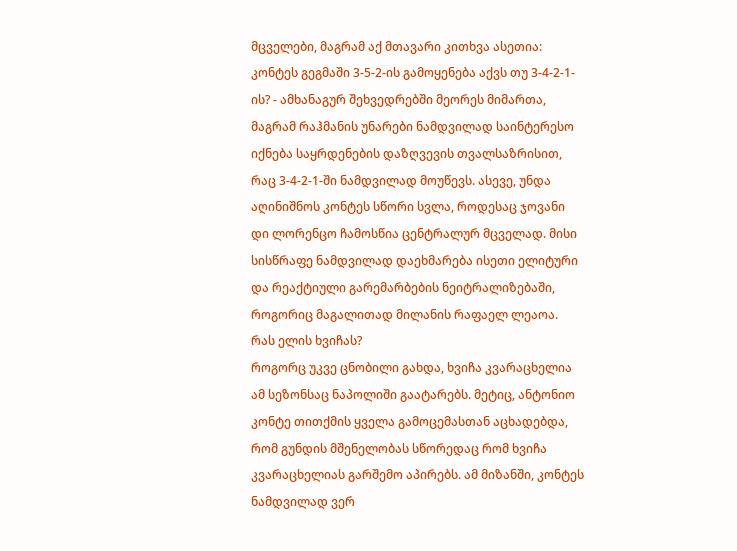მცველები, მაგრამ აქ მთავარი კითხვა ასეთია: კონტეს გეგმაში 3-5-2-ის გამოყენება აქვს თუ 3-4-2-1-ის? - ამხანაგურ შეხვედრებში მეორეს მიმართა, მაგრამ რაჰმანის უნარები ნამდვილად საინტერესო იქნება საყრდენების დაზღვევის თვალსაზრისით, რაც 3-4-2-1-ში ნამდვილად მოუწევს. ასევე, უნდა აღინიშნოს კონტეს სწორი სვლა, როდესაც ჯოვანი დი ლორენცო ჩამოსწია ცენტრალურ მცველად. მისი სისწრაფე ნამდვილად დაეხმარება ისეთი ელიტური და რეაქტიული გარემარბების ნეიტრალიზებაში, როგორიც მაგალითად მილანის რაფაელ ლეაოა.
რას ელის ხვიჩას?
როგორც უკვე ცნობილი გახდა, ხვიჩა კვარაცხელია ამ სეზონსაც ნაპოლიში გაატარებს. მეტიც, ანტონიო კონტე თითქმის ყველა გამოცემასთან აცხადებდა, რომ გუნდის მშენელობას სწორედაც რომ ხვიჩა კვარაცხელიას გარშემო აპირებს. ამ მიზანში, კონტეს ნამდვილად ვერ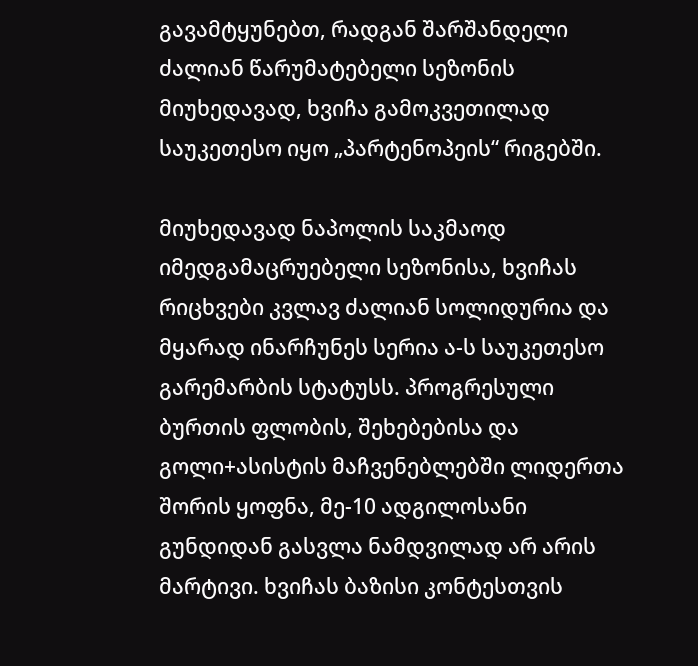გავამტყუნებთ, რადგან შარშანდელი ძალიან წარუმატებელი სეზონის მიუხედავად, ხვიჩა გამოკვეთილად საუკეთესო იყო „პარტენოპეის“ რიგებში.

მიუხედავად ნაპოლის საკმაოდ იმედგამაცრუებელი სეზონისა, ხვიჩას რიცხვები კვლავ ძალიან სოლიდურია და მყარად ინარჩუნეს სერია ა-ს საუკეთესო გარემარბის სტატუსს. პროგრესული ბურთის ფლობის, შეხებებისა და გოლი+ასისტის მაჩვენებლებში ლიდერთა შორის ყოფნა, მე-10 ადგილოსანი გუნდიდან გასვლა ნამდვილად არ არის მარტივი. ხვიჩას ბაზისი კონტესთვის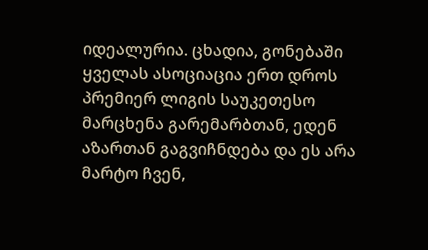იდეალურია. ცხადია, გონებაში ყველას ასოციაცია ერთ დროს პრემიერ ლიგის საუკეთესო მარცხენა გარემარბთან, ედენ აზართან გაგვიჩნდება და ეს არა მარტო ჩვენ,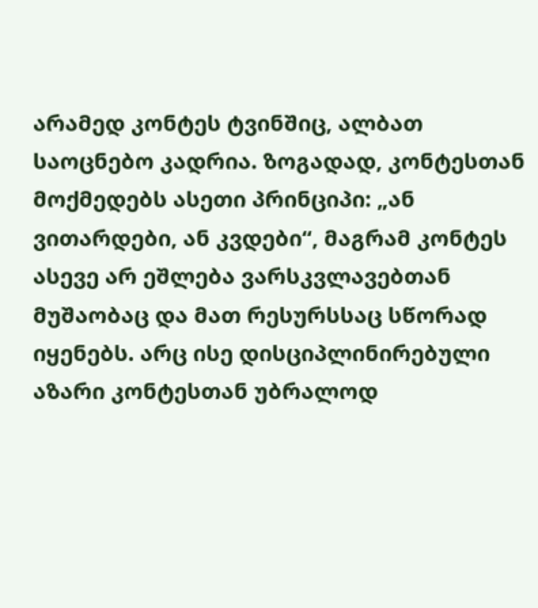არამედ კონტეს ტვინშიც, ალბათ საოცნებო კადრია. ზოგადად, კონტესთან მოქმედებს ასეთი პრინციპი: „ან ვითარდები, ან კვდები“, მაგრამ კონტეს ასევე არ ეშლება ვარსკვლავებთან მუშაობაც და მათ რესურსსაც სწორად იყენებს. არც ისე დისციპლინირებული აზარი კონტესთან უბრალოდ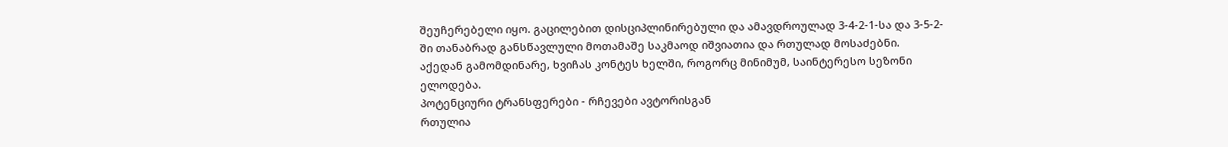შეუჩერებელი იყო. გაცილებით დისციპლინირებული და ამავდროულად 3-4-2-1-სა და 3-5-2-ში თანაბრად განსწავლული მოთამაშე საკმაოდ იშვიათია და რთულად მოსაძებნი. აქედან გამომდინარე, ხვიჩას კონტეს ხელში, როგორც მინიმუმ, საინტერესო სეზონი ელოდება.
პოტენციური ტრანსფერები - რჩევები ავტორისგან
რთულია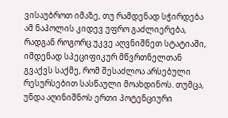ვისაუბროთ იმაზე, თუ რამდენად სჭირდება ამ ნაპოლის კიდევ უფრო გაძლიერება, რადგან როგორც უკვე აღვნიშნეთ სტატიაში, იმდენად სპეციფიკურ მწვრთნელთან გვაქვს საქმე, რომ შესაძლოა არსებული რესურსებით სასწაული მოახდინოს. თუმცა, უნდა აღინიშნოს ერთი პოტენციური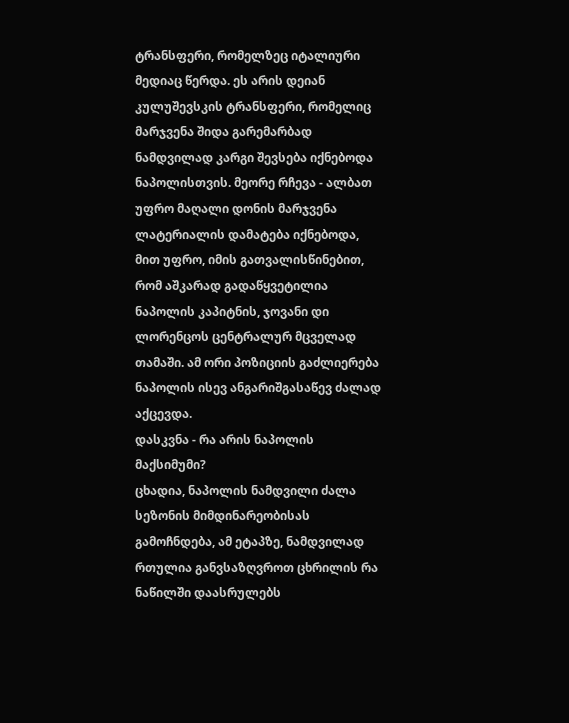ტრანსფერი, რომელზეც იტალიური მედიაც წერდა. ეს არის დეიან კულუშევსკის ტრანსფერი, რომელიც მარჯვენა შიდა გარემარბად ნამდვილად კარგი შევსება იქნებოდა ნაპოლისთვის. მეორე რჩევა - ალბათ უფრო მაღალი დონის მარჯვენა ლატერიალის დამატება იქნებოდა, მით უფრო, იმის გათვალისწინებით, რომ აშკარად გადაწყვეტილია ნაპოლის კაპიტნის, ჯოვანი დი ლორენცოს ცენტრალურ მცველად თამაში. ამ ორი პოზიციის გაძლიერება ნაპოლის ისევ ანგარიშგასაწევ ძალად აქცევდა.
დასკვნა - რა არის ნაპოლის მაქსიმუმი?
ცხადია, ნაპოლის ნამდვილი ძალა სეზონის მიმდინარეობისას გამოჩნდება, ამ ეტაპზე, ნამდვილად რთულია განვსაზღვროთ ცხრილის რა ნაწილში დაასრულებს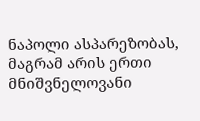ნაპოლი ასპარეზობას, მაგრამ არის ერთი მნიშვნელოვანი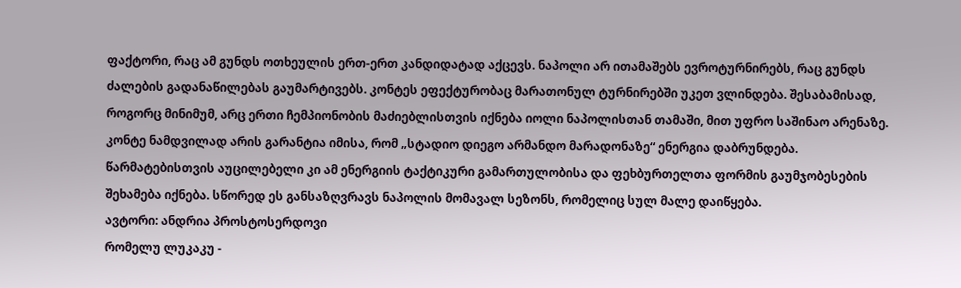ფაქტორი, რაც ამ გუნდს ოთხეულის ერთ-ერთ კანდიდატად აქცევს. ნაპოლი არ ითამაშებს ევროტურნირებს, რაც გუნდს ძალების გადანაწილებას გაუმარტივებს. კონტეს ეფექტურობაც მარათონულ ტურნირებში უკეთ ვლინდება. შესაბამისად, როგორც მინიმუმ, არც ერთი ჩემპიონობის მაძიებლისთვის იქნება იოლი ნაპოლისთან თამაში, მით უფრო საშინაო არენაზე. კონტე ნამდვილად არის გარანტია იმისა, რომ „სტადიო დიეგო არმანდო მარადონაზე“ ენერგია დაბრუნდება. წარმატებისთვის აუცილებელი კი ამ ენერგიის ტაქტიკური გამართულობისა და ფეხბურთელთა ფორმის გაუმჯობესების შეხამება იქნება. სწორედ ეს განსაზღვრავს ნაპოლის მომავალ სეზონს, რომელიც სულ მალე დაიწყება.
ავტორი: ანდრია პროსტოსერდოვი
რომელუ ლუკაკუ -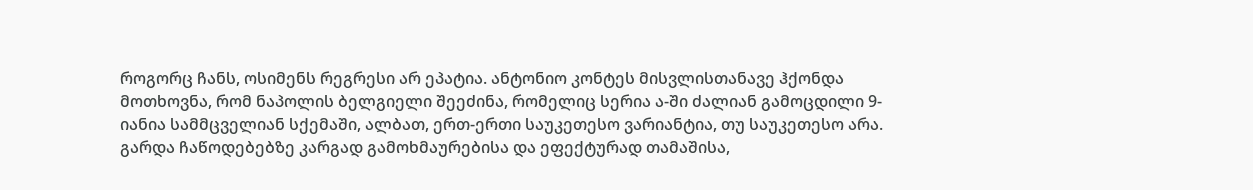როგორც ჩანს, ოსიმენს რეგრესი არ ეპატია. ანტონიო კონტეს მისვლისთანავე ჰქონდა მოთხოვნა, რომ ნაპოლის ბელგიელი შეეძინა, რომელიც სერია ა-ში ძალიან გამოცდილი 9-იანია სამმცველიან სქემაში, ალბათ, ერთ-ერთი საუკეთესო ვარიანტია, თუ საუკეთესო არა. გარდა ჩაწოდებებზე კარგად გამოხმაურებისა და ეფექტურად თამაშისა,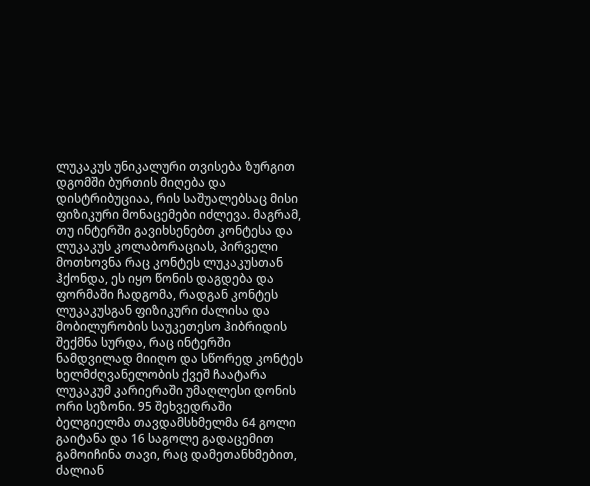ლუკაკუს უნიკალური თვისება ზურგით დგომში ბურთის მიღება და დისტრიბუციაა, რის საშუალებსაც მისი ფიზიკური მონაცემები იძლევა. მაგრამ, თუ ინტერში გავიხსენებთ კონტესა და ლუკაკუს კოლაბორაციას, პირველი მოთხოვნა რაც კონტეს ლუკაკუსთან ჰქონდა, ეს იყო წონის დაგდება და ფორმაში ჩადგომა, რადგან კონტეს ლუკაკუსგან ფიზიკური ძალისა და მობილურობის საუკეთესო ჰიბრიდის შექმნა სურდა, რაც ინტერში ნამდვილად მიიღო და სწორედ კონტეს ხელმძღვანელობის ქვეშ ჩაატარა ლუკაკუმ კარიერაში უმაღლესი დონის ორი სეზონი. 95 შეხვედრაში ბელგიელმა თავდამსხმელმა 64 გოლი გაიტანა და 16 საგოლე გადაცემით გამოიჩინა თავი, რაც დამეთანხმებით, ძალიან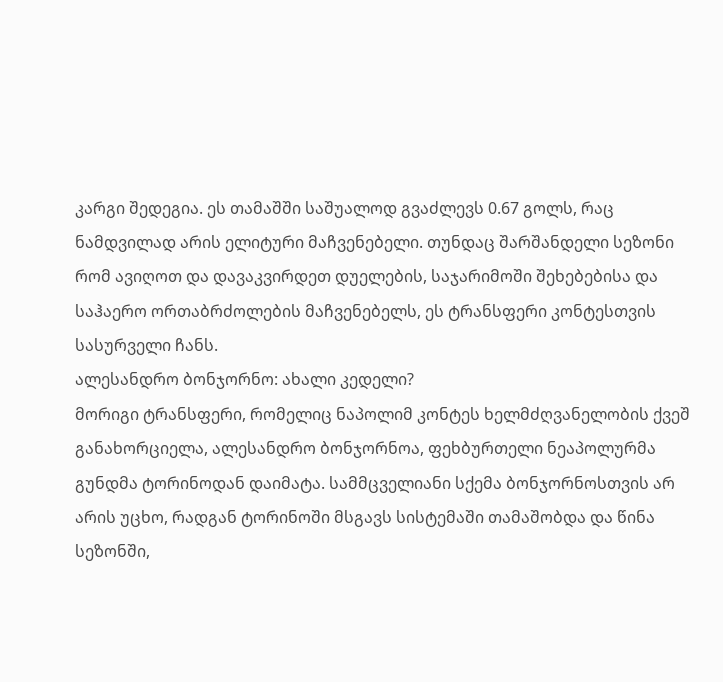კარგი შედეგია. ეს თამაშში საშუალოდ გვაძლევს 0.67 გოლს, რაც ნამდვილად არის ელიტური მაჩვენებელი. თუნდაც შარშანდელი სეზონი რომ ავიღოთ და დავაკვირდეთ დუელების, საჯარიმოში შეხებებისა და საჰაერო ორთაბრძოლების მაჩვენებელს, ეს ტრანსფერი კონტესთვის სასურველი ჩანს.
ალესანდრო ბონჯორნო: ახალი კედელი?
მორიგი ტრანსფერი, რომელიც ნაპოლიმ კონტეს ხელმძღვანელობის ქვეშ განახორციელა, ალესანდრო ბონჯორნოა, ფეხბურთელი ნეაპოლურმა გუნდმა ტორინოდან დაიმატა. სამმცველიანი სქემა ბონჯორნოსთვის არ არის უცხო, რადგან ტორინოში მსგავს სისტემაში თამაშობდა და წინა სეზონში,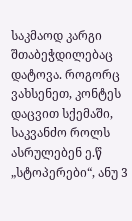საკმაოდ კარგი შთაბეჭდილებაც დატოვა. როგორც ვახსენეთ, კონტეს დაცვით სქემაში, საკვანძო როლს ასრულებენ ე.წ „სტოპერები“, ანუ 3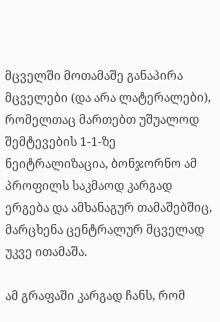მცველში მოთამაშე განაპირა მცველები (და არა ლატერალები), რომელთაც მართებთ უშუალოდ შემტევების 1-1-ზე ნეიტრალიზაცია, ბონჯორნო ამ პროფილს საკმაოდ კარგად ერგება და ამხანაგურ თამაშებშიც, მარცხენა ცენტრალურ მცველად უკვე ითამაშა.

ამ გრაფაში კარგად ჩანს, რომ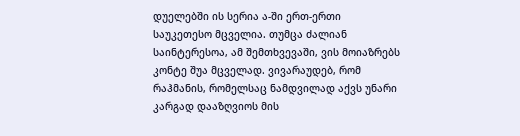დუელებში ის სერია ა-ში ერთ-ერთი საუკეთესო მცველია. თუმცა ძალიან საინტერესოა, ამ შემთხვევაში, ვის მოიაზრებს კონტე შუა მცველად. ვივარაუდებ, რომ რაჰმანის, რომელსაც ნამდვილად აქვს უნარი კარგად დააზღვიოს მის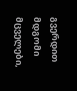გვერდით მდგომი მცველები,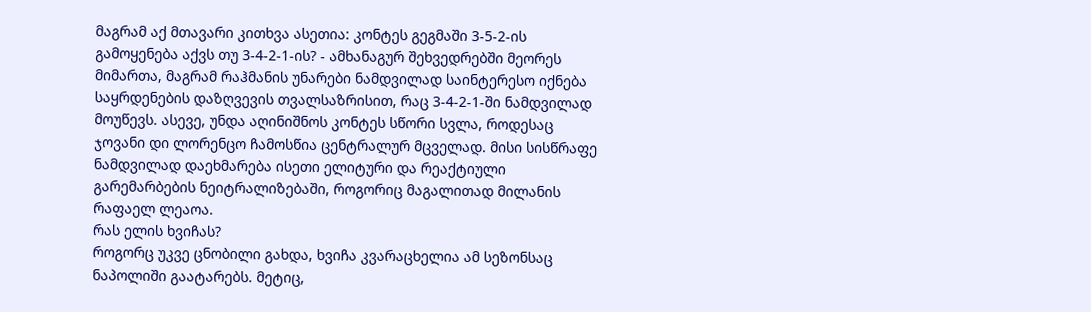მაგრამ აქ მთავარი კითხვა ასეთია: კონტეს გეგმაში 3-5-2-ის გამოყენება აქვს თუ 3-4-2-1-ის? - ამხანაგურ შეხვედრებში მეორეს მიმართა, მაგრამ რაჰმანის უნარები ნამდვილად საინტერესო იქნება საყრდენების დაზღვევის თვალსაზრისით, რაც 3-4-2-1-ში ნამდვილად მოუწევს. ასევე, უნდა აღინიშნოს კონტეს სწორი სვლა, როდესაც ჯოვანი დი ლორენცო ჩამოსწია ცენტრალურ მცველად. მისი სისწრაფე ნამდვილად დაეხმარება ისეთი ელიტური და რეაქტიული გარემარბების ნეიტრალიზებაში, როგორიც მაგალითად მილანის რაფაელ ლეაოა.
რას ელის ხვიჩას?
როგორც უკვე ცნობილი გახდა, ხვიჩა კვარაცხელია ამ სეზონსაც ნაპოლიში გაატარებს. მეტიც,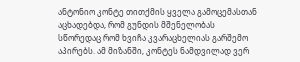ანტონიო კონტე თითქმის ყველა გამოცემასთან აცხადებდა, რომ გუნდის მშენელობას სწორედაც რომ ხვიჩა კვარაცხელიას გარშემო აპირებს. ამ მიზანში, კონტეს ნამდვილად ვერ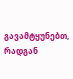გავამტყუნებთ, რადგან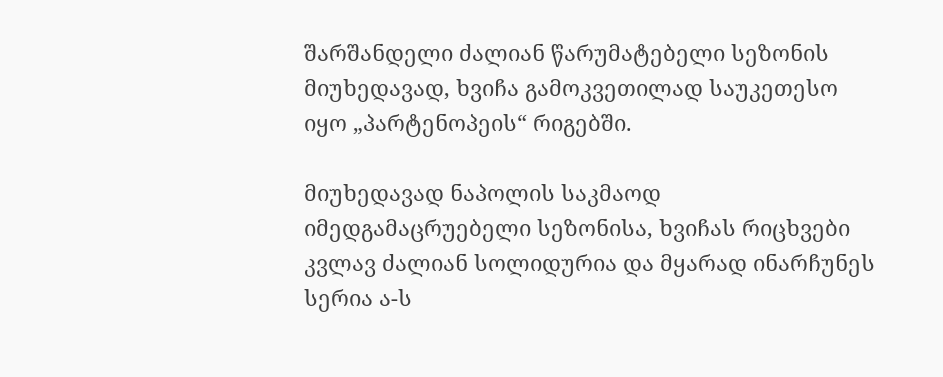შარშანდელი ძალიან წარუმატებელი სეზონის მიუხედავად, ხვიჩა გამოკვეთილად საუკეთესო იყო „პარტენოპეის“ რიგებში.

მიუხედავად ნაპოლის საკმაოდ იმედგამაცრუებელი სეზონისა, ხვიჩას რიცხვები კვლავ ძალიან სოლიდურია და მყარად ინარჩუნეს სერია ა-ს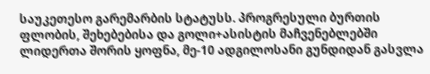საუკეთესო გარემარბის სტატუსს. პროგრესული ბურთის ფლობის, შეხებებისა და გოლი+ასისტის მაჩვენებლებში ლიდერთა შორის ყოფნა, მე-10 ადგილოსანი გუნდიდან გასვლა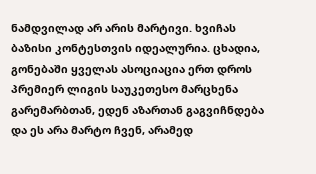ნამდვილად არ არის მარტივი. ხვიჩას ბაზისი კონტესთვის იდეალურია. ცხადია, გონებაში ყველას ასოციაცია ერთ დროს პრემიერ ლიგის საუკეთესო მარცხენა გარემარბთან, ედენ აზართან გაგვიჩნდება და ეს არა მარტო ჩვენ, არამედ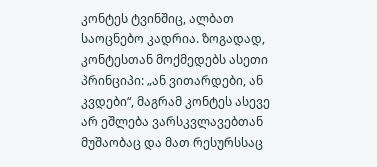კონტეს ტვინშიც, ალბათ საოცნებო კადრია. ზოგადად, კონტესთან მოქმედებს ასეთი პრინციპი: „ან ვითარდები, ან კვდები“, მაგრამ კონტეს ასევე არ ეშლება ვარსკვლავებთან მუშაობაც და მათ რესურსსაც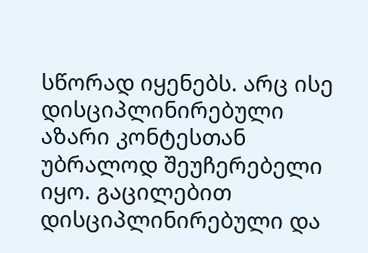სწორად იყენებს. არც ისე დისციპლინირებული აზარი კონტესთან უბრალოდ შეუჩერებელი იყო. გაცილებით დისციპლინირებული და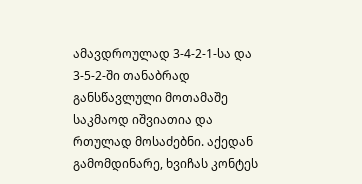ამავდროულად 3-4-2-1-სა და 3-5-2-ში თანაბრად განსწავლული მოთამაშე საკმაოდ იშვიათია და რთულად მოსაძებნი. აქედან გამომდინარე, ხვიჩას კონტეს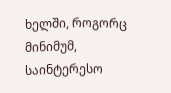ხელში, როგორც მინიმუმ, საინტერესო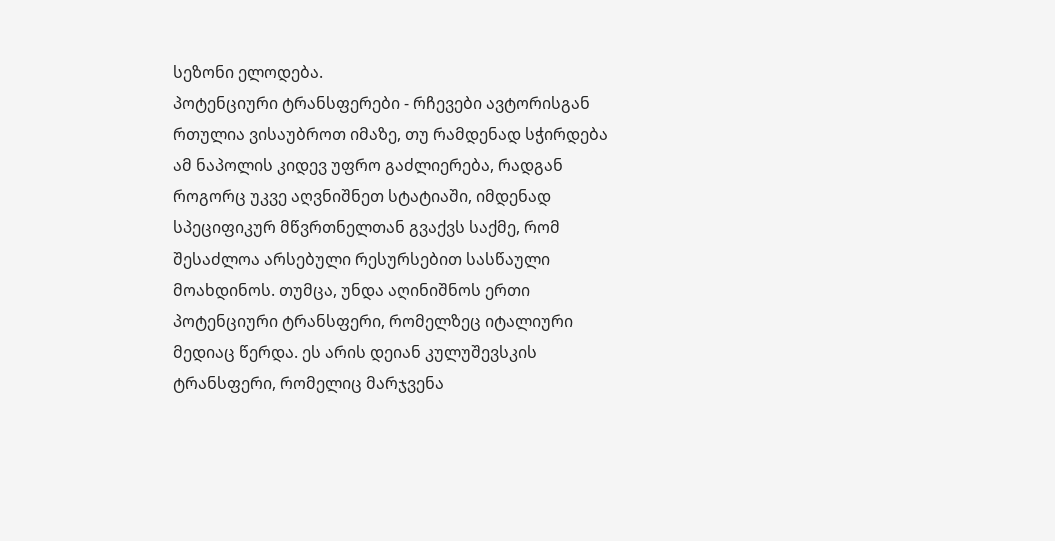სეზონი ელოდება.
პოტენციური ტრანსფერები - რჩევები ავტორისგან
რთულია ვისაუბროთ იმაზე, თუ რამდენად სჭირდება ამ ნაპოლის კიდევ უფრო გაძლიერება, რადგან როგორც უკვე აღვნიშნეთ სტატიაში, იმდენად სპეციფიკურ მწვრთნელთან გვაქვს საქმე, რომ შესაძლოა არსებული რესურსებით სასწაული მოახდინოს. თუმცა, უნდა აღინიშნოს ერთი პოტენციური ტრანსფერი, რომელზეც იტალიური მედიაც წერდა. ეს არის დეიან კულუშევსკის ტრანსფერი, რომელიც მარჯვენა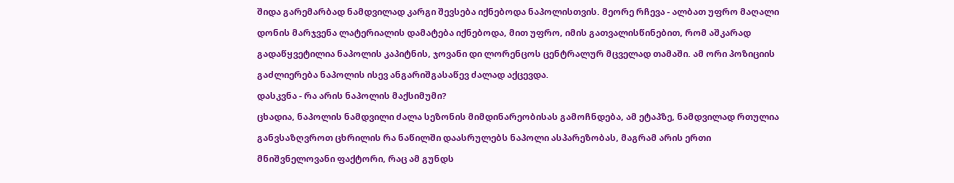შიდა გარემარბად ნამდვილად კარგი შევსება იქნებოდა ნაპოლისთვის. მეორე რჩევა - ალბათ უფრო მაღალი დონის მარჯვენა ლატერიალის დამატება იქნებოდა, მით უფრო, იმის გათვალისწინებით, რომ აშკარად გადაწყვეტილია ნაპოლის კაპიტნის, ჯოვანი დი ლორენცოს ცენტრალურ მცველად თამაში. ამ ორი პოზიციის გაძლიერება ნაპოლის ისევ ანგარიშგასაწევ ძალად აქცევდა.
დასკვნა - რა არის ნაპოლის მაქსიმუმი?
ცხადია, ნაპოლის ნამდვილი ძალა სეზონის მიმდინარეობისას გამოჩნდება, ამ ეტაპზე, ნამდვილად რთულია განვსაზღვროთ ცხრილის რა ნაწილში დაასრულებს ნაპოლი ასპარეზობას, მაგრამ არის ერთი მნიშვნელოვანი ფაქტორი, რაც ამ გუნდს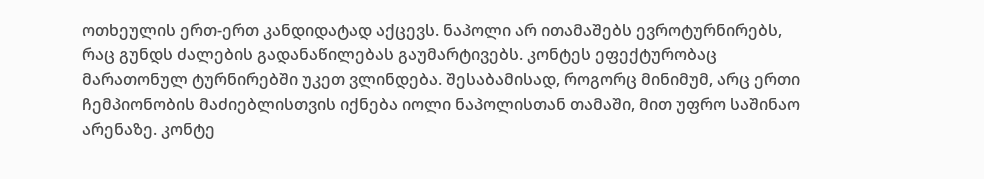ოთხეულის ერთ-ერთ კანდიდატად აქცევს. ნაპოლი არ ითამაშებს ევროტურნირებს, რაც გუნდს ძალების გადანაწილებას გაუმარტივებს. კონტეს ეფექტურობაც მარათონულ ტურნირებში უკეთ ვლინდება. შესაბამისად, როგორც მინიმუმ, არც ერთი ჩემპიონობის მაძიებლისთვის იქნება იოლი ნაპოლისთან თამაში, მით უფრო საშინაო არენაზე. კონტე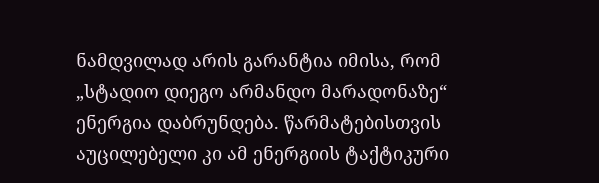ნამდვილად არის გარანტია იმისა, რომ „სტადიო დიეგო არმანდო მარადონაზე“ ენერგია დაბრუნდება. წარმატებისთვის აუცილებელი კი ამ ენერგიის ტაქტიკური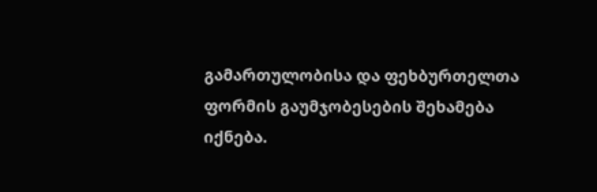გამართულობისა და ფეხბურთელთა ფორმის გაუმჯობესების შეხამება იქნება.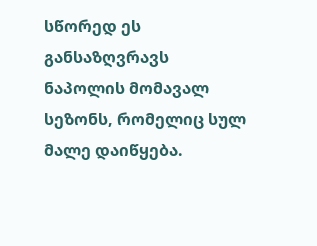სწორედ ეს განსაზღვრავს ნაპოლის მომავალ სეზონს, რომელიც სულ მალე დაიწყება.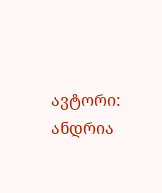ავტორი: ანდრია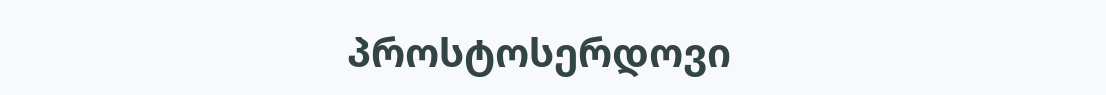პროსტოსერდოვი